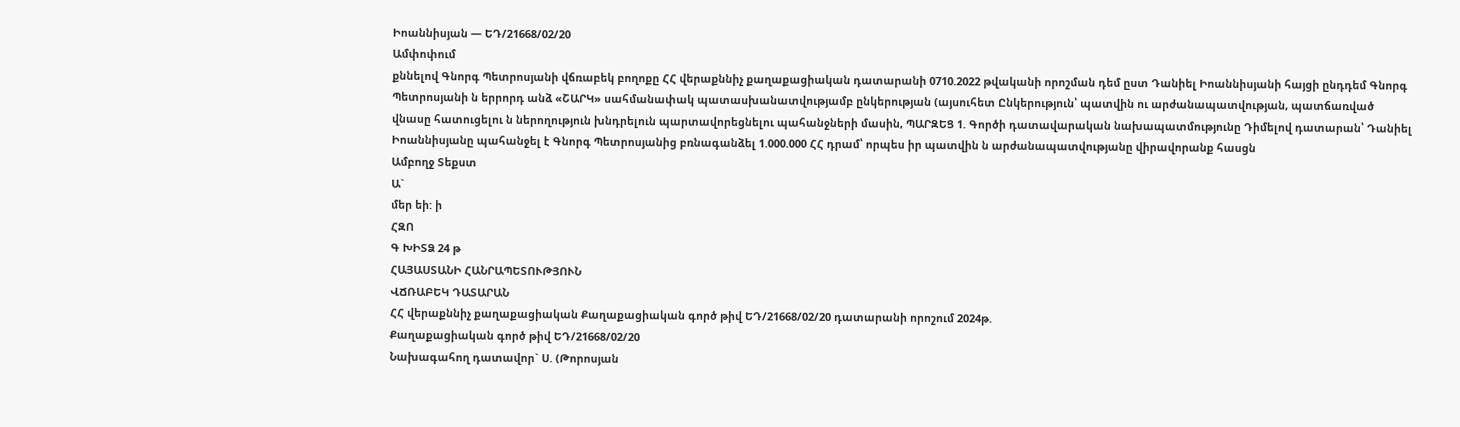Իոաննիսյան — ԵԴ/21668/02/20
Ամփոփում
քննելով Գնորգ Պետրոսյանի վճռաբեկ բողոքը ՀՀ վերաքննիչ քաղաքացիական դատարանի 0710.2022 թվականի որոշման դեմ ըստ Դանիել Իոաննիսյանի հայցի ընդդեմ Գնորգ Պետրոսյանի ն երրորդ անձ «ՇԱՐԿ» սահմանափակ պատասխանատվությամբ ընկերության (այսուհետ Ընկերություն՝ պատվին ու արժանապատվության, պատճառված վնասը հատուցելու ն ներողություն խնդրելուն պարտավորեցնելու պահանջների մասին, ՊԱՐԶԵՑ 1. Գործի դատավարական նախապատմությունը Դիմելով դատարան՝ Դանիել Իոաննիսյանը պահանջել է Գնորգ Պետրոսյանից բռնագանձել 1.000.000 ՀՀ դրամ՝ որպես իր պատվին ն արժանապատվությանը վիրավորանք հասցն
Ամբողջ Տեքստ
Ա`
մեր եի: ի
ՀԶՈ
Գ ԽԻՏՁ 24 թ
ՀԱՅԱՍՏԱՆԻ ՀԱՆՐԱՊԵՏՈՒԹՅՈՒՆ
ՎՃՌԱԲԵԿ ԴԱՏԱՐԱՆ
ՀՀ վերաքննիչ քաղաքացիական Քաղաքացիական գործ թիվ ԵԴ/21668/02/20 դատարանի որոշում 2024թ.
Քաղաքացիական գործ թիվ ԵԴ/21668/02/20
Նախագահող դատավոր` Ս. (Թորոսյան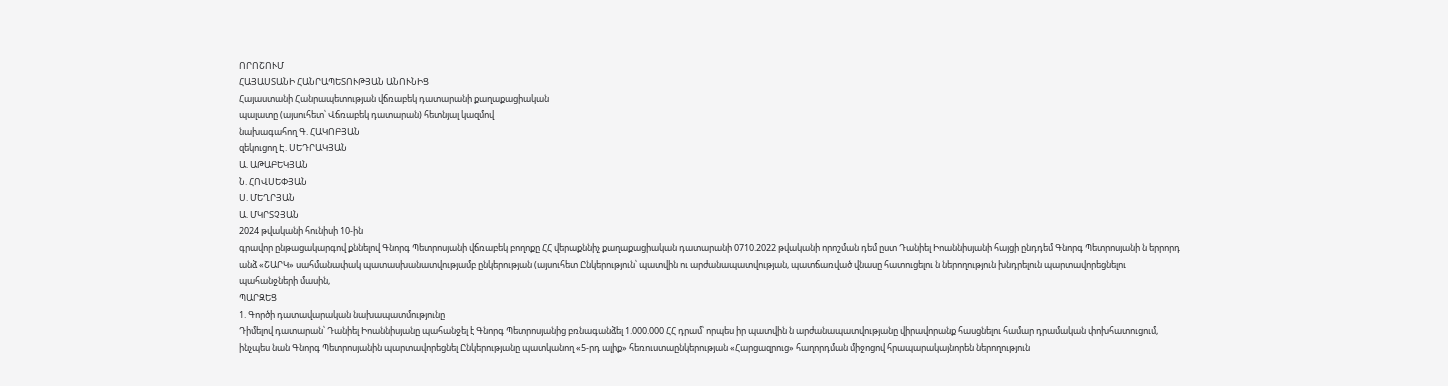ՈՐՈՇՈՒՄ
ՀԱՅԱՍՏԱՆԻ ՀԱՆՐԱՊԵՏՈՒԹՅԱՆ ԱՆՈՒՆԻՑ
Հայաստանի Հանրապետության վճռաբեկ դատարանի քաղաքացիական
պալատը (այսուհետ՝ Վճռաբեկ դատարան) հետնյալ կազմով
նախագահող Գ. ՀԱԿՈԲՅԱՆ
զեկուցող Է. ՍԵԴՐԱԿՅԱՆ
Ա. ԱԹԱԲԵԿՅԱՆ
Ն. ՀՈՎՍԵՓՅԱՆ
Ս. ՄԵՂՐՅԱՆ
Ա. ՄԿՐՏՉՅԱՆ
2024 թվականի հունիսի 10-ին
գրավոր ընթացակարգով քննելով Գնորգ Պետրոսյանի վճռաբեկ բողոքը ՀՀ վերաքննիչ քաղաքացիական դատարանի 0710.2022 թվականի որոշման դեմ ըստ Դանիել Իոաննիսյանի հայցի ընդդեմ Գնորգ Պետրոսյանի ն երրորդ անձ «ՇԱՐԿ» սահմանափակ պատասխանատվությամբ ընկերության (այսուհետ Ընկերություն՝ պատվին ու արժանապատվության, պատճառված վնասը հատուցելու ն ներողություն խնդրելուն պարտավորեցնելու պահանջների մասին,
ՊԱՐԶԵՑ
1. Գործի դատավարական նախապատմությունը
Դիմելով դատարան՝ Դանիել Իոաննիսյանը պահանջել է Գնորգ Պետրոսյանից բռնագանձել 1.000.000 ՀՀ դրամ՝ որպես իր պատվին ն արժանապատվությանը վիրավորանք հասցնելու համար դրամական փոխհատուցում, ինչպես նան Գնորգ Պետրոսյանին պարտավորեցնել Ընկերությանը պատկանող «5-րդ ալիք» հեռուստաընկերության «Հարցազրուց» հաղորդման միջոցով հրապարակայնորեն ներողություն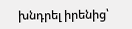խնդրել իրենից՝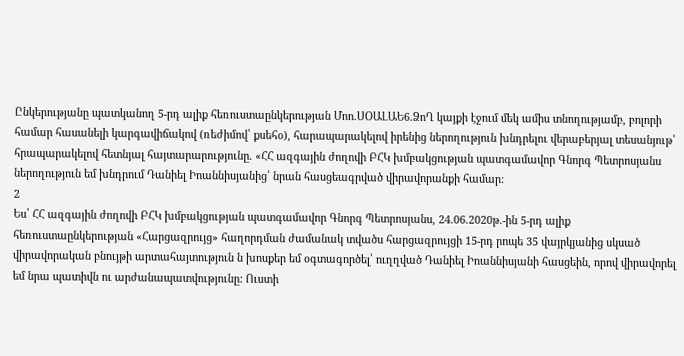Ընկերությանը պատկանող 5-րդ ալիք հեռուստաընկերության Մոո.ՍՕԱԼԱԵ6.ՁոՂ կայքի էջում մեկ ամիս տնողությամբ, բոլորի համար հասանելի կարգավիճակով (ռեժիմով՝ քսեհօ), հարապարակելով իրենից ներողություն խնդրելու վերաբերյալ տեսանյութ՝ հրապարակելով հետնյալ հայտարարությունը. «ՀՀ ազգային ժողովի ԲՀԿ խմբակցության պատգամավոր Գնորգ Պետրոսյանս ներողություն եմ խնդրում Դանիել Իոաննիսյանից՝ նրան հասցեագրված վիրավորանքի համար:
2
Ես՝ ՀՀ ազգային ժողովի ԲՀԿ խմբակցության պատգամավոր Գնորգ Պետրոսյանս, 24.06.2020թ.-ին 5-րդ ալիք հեռուստաընկերության «Հարցազրույց» հաղորդման ժամանակ տվածս հարցազրույցի 15-րդ րոպե 35 վայրկյանից սկսած վիրավորական բնույթի արտահայտություն ն խոսքեր եմ օգտագործել՝ ուղղված Դանիել Իոաննիսյանի հասցեին, որով վիրավորել եմ նրա պատիվն ու արժանապատվությունը: Ուստի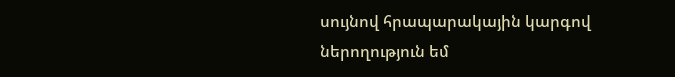սույնով հրապարակային կարգով ներողություն եմ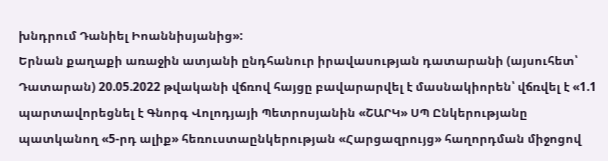խնդրում Դանիել Իոաննիսյանից»:
Երնան քաղաքի առաջին ատյանի ընդհանուր իրավասության դատարանի (այսուհետ՝ Դատարան) 20.05.2022 թվականի վճռով հայցը բավարարվել է մասնակիորեն՝ վճռվել է «1.1 պարտավորեցնել է Գնորգ Վոլոդյայի Պետրոսյանին «ՇԱՐԿ» ՍՊ Ընկերությանը պատկանող «5-րդ ալիք» հեռուստաընկերության «Հարցազրույց» հաղորդման միջոցով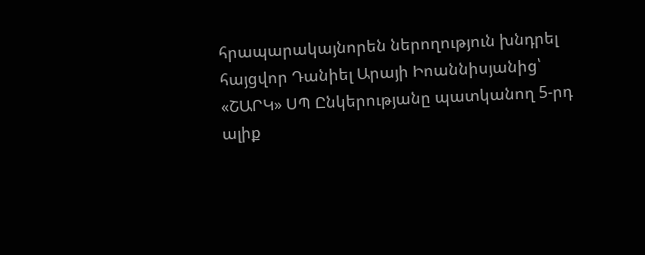հրապարակայնորեն ներողություն խնդրել հայցվոր Դանիել Արայի Իոաննիսյանից՝ «ՇԱՐԿ» ՍՊ Ընկերությանը պատկանող 5-րդ ալիք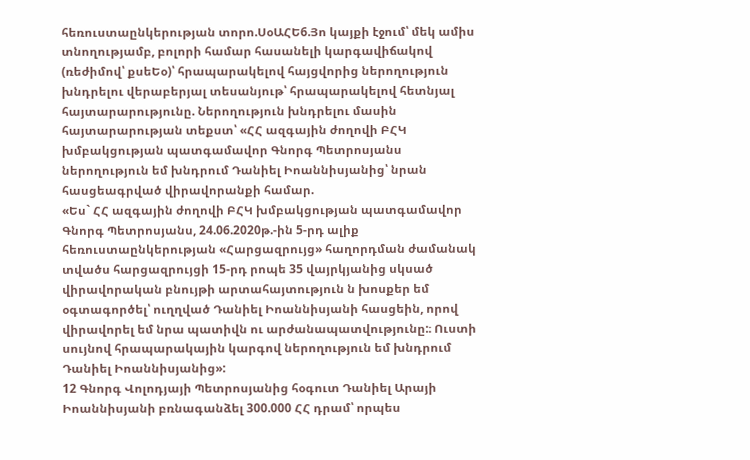հեռուստաընկերության տորո.ՍօԱՀԵ6.Յո կայքի էջում՝ մեկ ամիս տնողությամբ, բոլորի համար հասանելի կարգավիճակով (ռեժիմով՝ քսեԵօ)՝ հրապարակելով հայցվորից ներողություն խնդրելու վերաբերյալ տեսանյութ՝ հրապարակելով հետնյալ հայտարարությունը. Ներողություն խնդրելու մասին հայտարարության տեքստ՝ «ՀՀ ազգային ժողովի ԲՀԿ խմբակցության պատգամավոր Գնորգ Պետրոսյանս ներողություն եմ խնդրում Դանիել Իոաննիսյանից՝ նրան հասցեագրված վիրավորանքի համար.
«Ես` ՀՀ ազգային ժողովի ԲՀԿ խմբակցության պատգամավոր Գնորգ Պետրոսյանս, 24.06.2020թ.-ին 5-րդ ալիք հեռուստաընկերության «Հարցազրույց» հաղորդման ժամանակ տվածս հարցազրույցի 15-րդ րոպե 35 վայրկյանից սկսած վիրավորական բնույթի արտահայտություն ն խոսքեր եմ օգտագործել՝ ուղղված Դանիել Իոաննիսյանի հասցեին, որով վիրավորել եմ նրա պատիվն ու արժանապատվությունը:։ Ուստի սույնով հրապարակային կարգով ներողություն եմ խնդրում Դանիել Իոաննիսյանից»:
12 Գնորգ Վոլոդյայի Պետրոսյանից հօգուտ Դանիել Արայի Իոաննիսյանի բռնագանձել 300.000 ՀՀ դրամ՝ որպես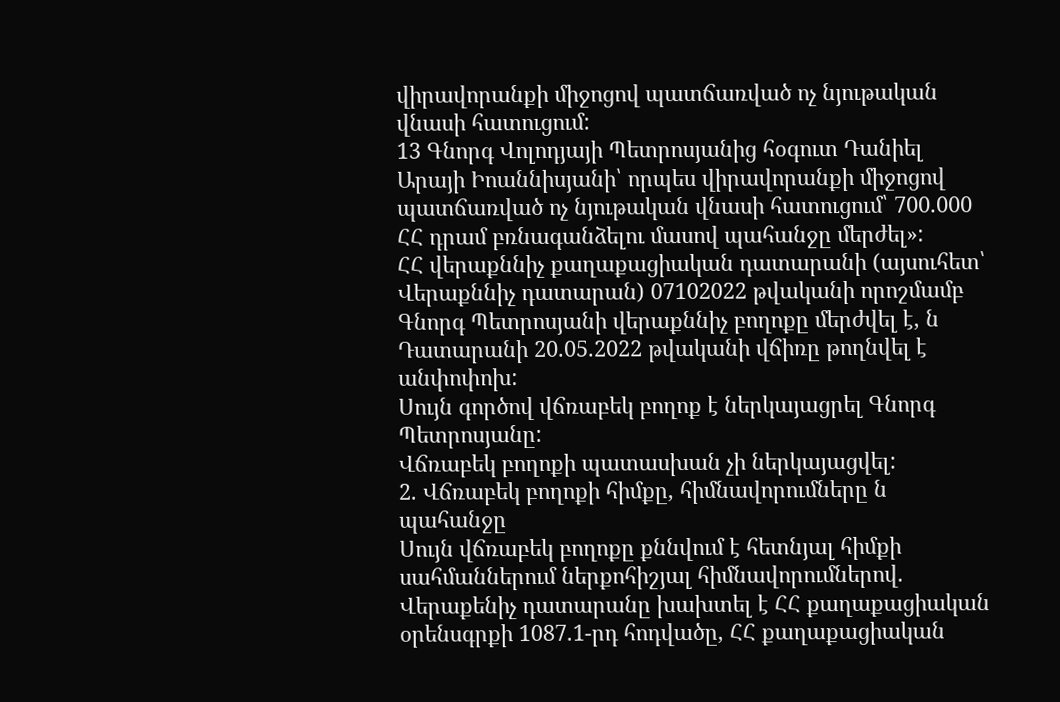վիրավորանքի միջոցով պատճառված ոչ նյութական վնասի հատուցում:
13 Գնորգ Վոլոդյայի Պետրոսյանից հօգուտ Դանիել Արայի Իոաննիսյանի՝ որպես վիրավորանքի միջոցով պատճառված ոչ նյութական վնասի հատուցում՝ 700.000 ՀՀ դրամ բռնագանձելու մասով պահանջը մերժել»:
ՀՀ վերաքննիչ քաղաքացիական դատարանի (այսուհետ՝ Վերաքննիչ դատարան) 07102022 թվականի որոշմամբ Գնորգ Պետրոսյանի վերաքննիչ բողոքը մերժվել է, ն Դատարանի 20.05.2022 թվականի վճիռը թողնվել է անփոփոխ:
Սույն գործով վճռաբեկ բողոք է ներկայացրել Գնորգ Պետրոսյանը:
Վճռաբեկ բողոքի պատասխան չի ներկայացվել:
2. Վճռաբեկ բողոքի հիմքը, հիմնավորումները ն պահանջը
Սույն վճռաբեկ բողոքը քննվում է հետնյալ հիմքի սահմաններում ներքոհիշյալ հիմնավորումներով.
Վերաքենիչ դատարանը խախտել է ՀՀ քաղաքացիական օրենսգրքի 1087.1-րդ հոդվածը, ՀՀ քաղաքացիական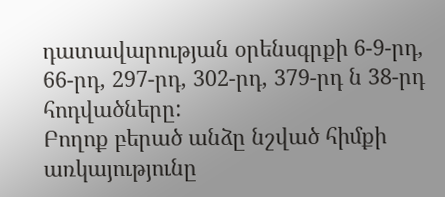դատավարության օրենսգրքի 6-9-րդ, 66-րդ, 297-րդ, 302-րդ, 379-րդ ն 38-րդ հոդվածները:
Բողոք բերած անձը նշված հիմքի առկայությունը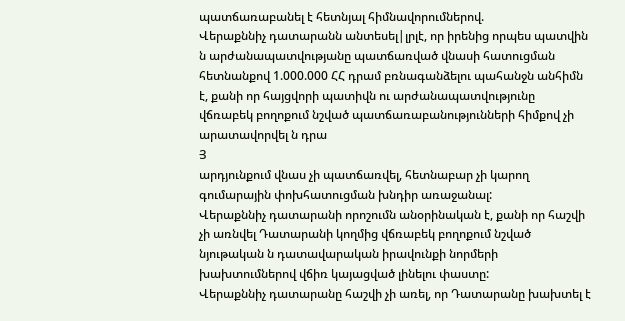պատճառաբանել է հետնյալ հիմնավորումներով.
Վերաքննիչ դատարանն անտեսել|լրլէ, որ իրենից որպես պատվին ն արժանապատվությանը պատճառված վնասի հատուցման հետնանքով 1.000.000 ՀՀ դրամ բռնագանձելու պահանջն անհիմն է, քանի որ հայցվորի պատիվն ու արժանապատվությունը վճռաբեկ բողոքում նշված պատճառաբանությունների հիմքով չի արատավորվել ն դրա
Յ
արդյունքում վնաս չի պատճառվել, հետնաբար չի կարող գումարային փոխհատուցման խնդիր առաջանալ:
Վերաքննիչ դատարանի որոշումն անօրինական է, քանի որ հաշվի չի առնվել Դատարանի կողմից վճռաբեկ բողոքում նշված նյութական ն դատավարական իրավունքի նորմերի խախտումներով վճիռ կայացված լինելու փաստը:
Վերաքննիչ դատարանը հաշվի չի առել, որ Դատարանը խախտել է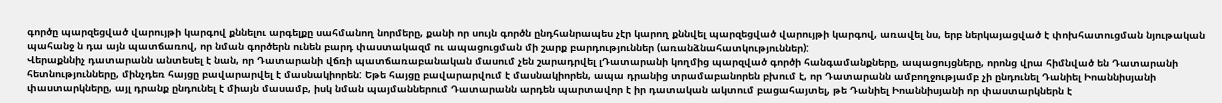գործը պարզեցված վարույթի կարգով քննելու արգելքը սահմանող նորմերը, քանի որ սույն գործն ընդհանրապես չէր կարող քննվել պարզեցված վարույթի կարգով, առավել նս, երբ ներկայացված է փոխհատուցման նյութական պահանջ ն դա այն պատճառով, որ նման գործերն ունեն բարդ փաստակազմ ու ապացուցման մի շարք բարդություններ (առանձնահատկություններ):
Վերաքննիչ դատարանն անտեսել է նան, որ Դատարանի վճռի պատճառաբանական մասում չեն շարադրվել լԴատարանի կողմից պարզված գործի հանգամանքները, ապացույցները, որոնց վրա հիմնված են Դատարանի հետնությունները, մինչդեռ հայցը բավարարվել է մասնակիորեն: Եթե հայցը բավարարվում է մասնակիորեն, ապա դրանից տրամաբանորեն բխում է, որ Դատարանն ամբողջությամբ չի ընդունել Դանիել Իոաննիսյանի փաստարկները, այլ դրանք ընդունել է միայն մասամբ, իսկ նման պայմաններում Դատարանն արդեն պարտավոր է իր դատական ակտում բացահայտել, թե Դանիել Իոաննիսյանի որ փաստարկներն է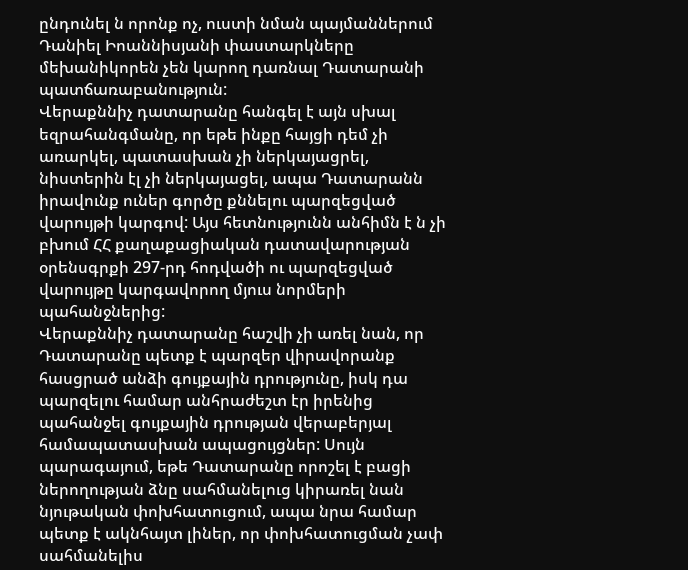ընդունել ն որոնք ոչ, ուստի նման պայմաններում Դանիել Իոաննիսյանի փաստարկները մեխանիկորեն չեն կարող դառնալ Դատարանի պատճառաբանություն:
Վերաքննիչ դատարանը հանգել է այն սխալ եզրահանգմանը, որ եթե ինքը հայցի դեմ չի առարկել, պատասխան չի ներկայացրել, նիստերին էլ չի ներկայացել, ապա Դատարանն իրավունք ուներ գործը քննելու պարզեցված վարույթի կարգով: Այս հետնությունն անհիմն է ն չի բխում ՀՀ քաղաքացիական դատավարության օրենսգրքի 297-րդ հոդվածի ու պարզեցված վարույթը կարգավորող մյուս նորմերի պահանջներից:
Վերաքննիչ դատարանը հաշվի չի առել նան, որ Դատարանը պետք է պարզեր վիրավորանք հասցրած անձի գույքային դրությունը, իսկ դա պարզելու համար անհրաժեշտ էր իրենից պահանջել գույքային դրության վերաբերյալ համապատասխան ապացույցներ: Սույն պարագայում, եթե Դատարանը որոշել է բացի ներողության ձնը սահմանելուց կիրառել նան նյութական փոխհատուցում, ապա նրա համար պետք է ակնհայտ լիներ, որ փոխհատուցման չափ սահմանելիս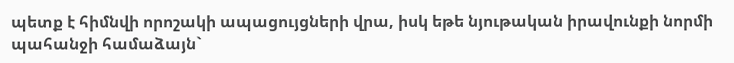պետք է հիմնվի որոշակի ապացույցների վրա, իսկ եթե նյութական իրավունքի նորմի պահանջի համաձայն`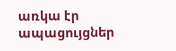առկա էր ապացույցներ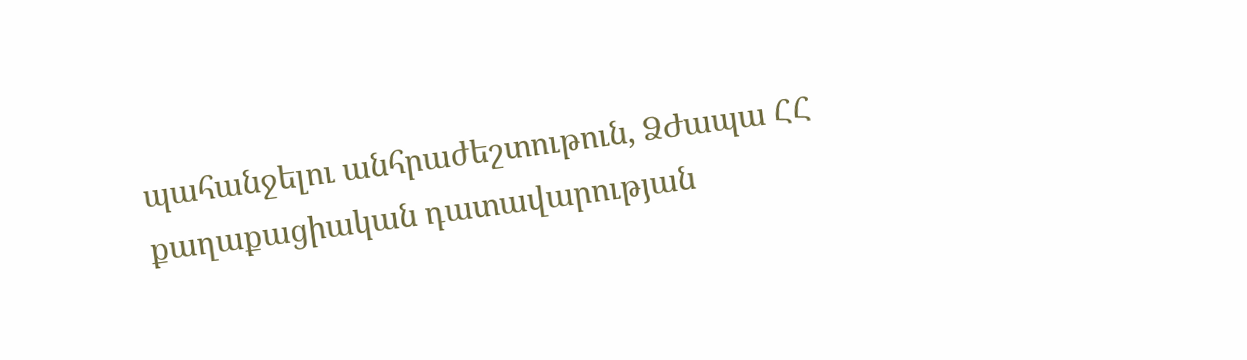պահանջելու անհրաժեշտութուն, ՁԺապա ՀՀ քաղաքացիական դատավարության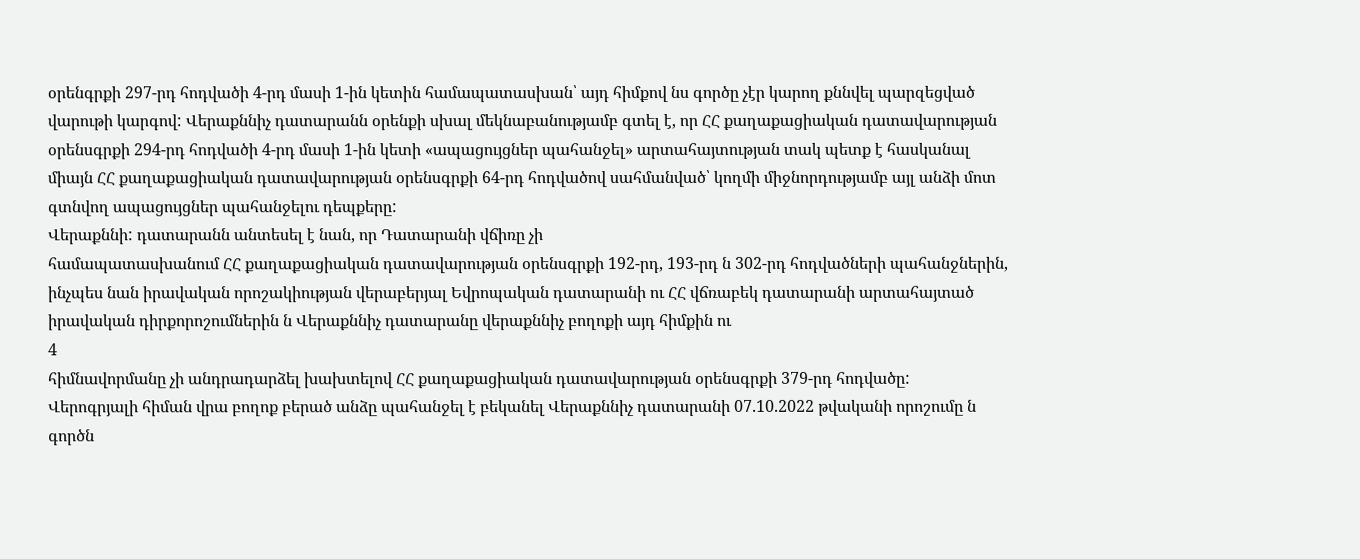օրենգրքի 297-րդ հոդվածի 4-րդ մասի 1-ին կետին համապատասխան՝ այդ հիմքով նս գործը չէր կարող քննվել պարզեցված վարութի կարգով: Վերաքննիչ դատարանն օրենքի սխալ մեկնաբանությամբ գտել է, որ ՀՀ քաղաքացիական դատավարության օրենսգրքի 294-րդ հոդվածի 4-րդ մասի 1-ին կետի «ապացույցներ պահանջել» արտահայտության տակ պետք է հասկանալ միայն ՀՀ քաղաքացիական դատավարության օրենսգրքի 64-րդ հոդվածով սահմանված՝ կողմի միջնորդությամբ այլ անձի մոտ գտնվող ապացույցներ պահանջելու դեպքերը:
Վերաքննի: դատարանն անտեսել է նան, որ Դատարանի վճիռը չի
համապատասխանում ՀՀ քաղաքացիական դատավարության օրենսգրքի 192-րդ, 193-րդ ն 302-րդ հոդվածների պահանջներին, ինչպես նան իրավական որոշակիության վերաբերյալ Եվրոպական դատարանի ու ՀՀ վճռաբեկ դատարանի արտահայտած իրավական դիրքորոշումներին ն Վերաքննիչ դատարանը վերաքննիչ բողոքի այդ հիմքին ու
4
հիմնավորմանը չի անդրադարձել խախտելով ՀՀ քաղաքացիական դատավարության օրենսգրքի 379-րդ հոդվածը:
Վերոգրյալի հիման վրա բողոք բերած անձը պահանջել է բեկանել Վերաքննիչ դատարանի 07.10.2022 թվականի որոշումը ն գործն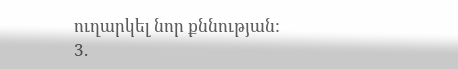ուղարկել նոր քննության:
3.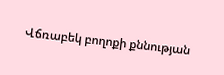Վճռաբեկ բողոքի քննության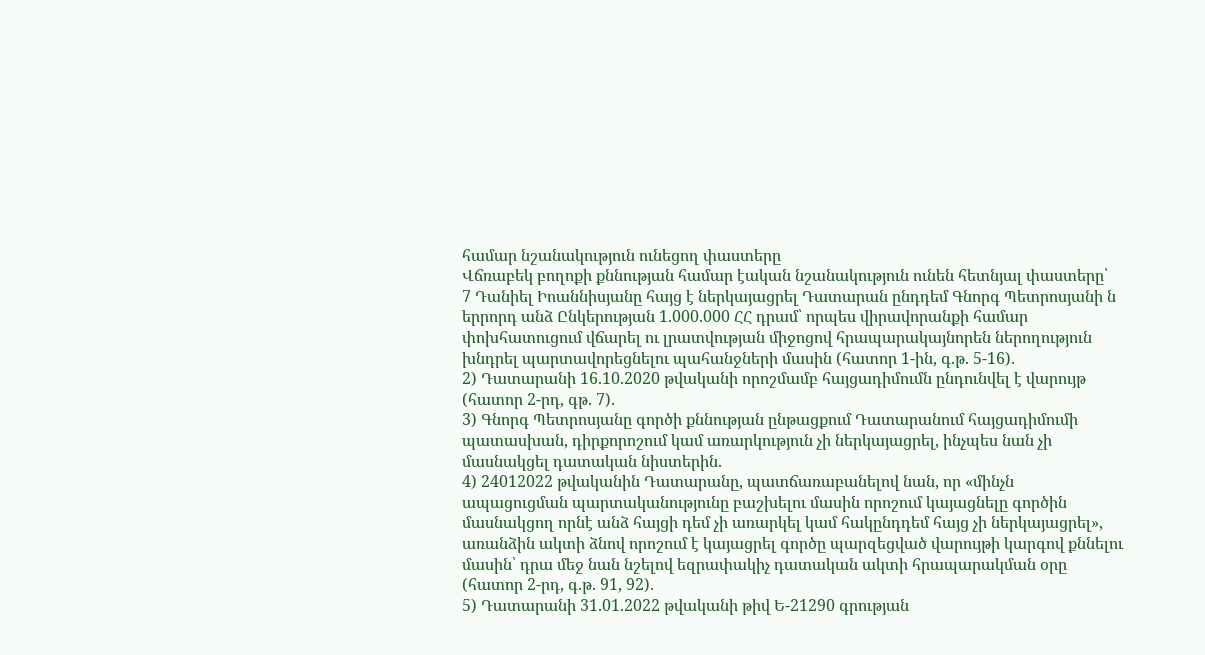համար նշանակություն ունեցող փաստերը
Վճռաբեկ բողոքի քննության համար էական նշանակություն ունեն հետնյալ փաստերը՝
7 Դանիել Իոաննիսյանը հայց է ներկայացրել Դատարան ընդդեմ Գնորգ Պետրոսյանի ն երրորդ անձ Ընկերության 1.000.000 ՀՀ դրամ՝ որպես վիրավորանքի համար փոխհատուցում վճարել ու լրատվության միջոցով հրապարակայնորեն ներողություն խնդրել պարտավորեցնելու պահանջների մասին (հատոր 1-ին, գ.թ. 5-16).
2) Դատարանի 16.10.2020 թվականի որոշմամբ հայցադիմումն ընդունվել է վարույթ (հատոր 2-րդ, գթ. 7).
3) Գնորգ Պետրոսյանը գործի քննության ընթացքում Դատարանում հայցադիմումի պատասխան, դիրքորոշում կամ առարկություն չի ներկայացրել, ինչպես նան չի մասնակցել դատական նիստերին.
4) 24012022 թվականին Դատարանը, պատճառաբանելով նան, որ «մինչն ապացուցման պարտականությունը բաշխելու մասին որոշում կայացնելը գործին մասնակցող որնէ անձ հայցի դեմ չի առարկել կամ հակընդդեմ հայց չի ներկայացրել», առանձին ակտի ձնով որոշում է կայացրել գործը պարզեցված վարույթի կարգով քննելու մասին՝ դրա մեջ նան նշելով եզրափակիչ դատական ակտի հրապարակման օրը (հատոր 2-րդ, գ.թ. 91, 92).
5) Դատարանի 31.01.2022 թվականի թիվ Ե-21290 գրության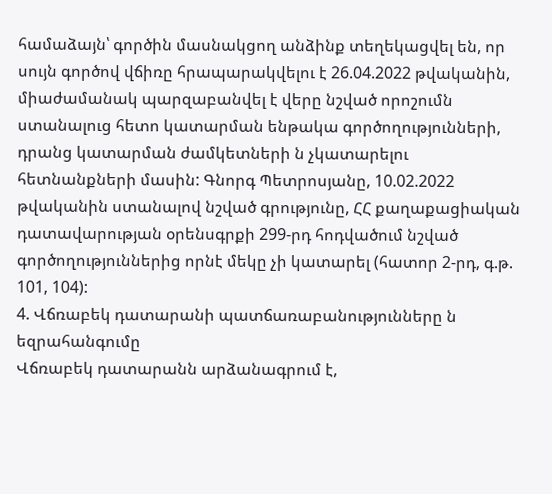համաձայն՝ գործին մասնակցող անձինք տեղեկացվել են, որ սույն գործով վճիռը հրապարակվելու է 26.04.2022 թվականին, միաժամանակ պարզաբանվել է վերը նշված որոշումն ստանալուց հետո կատարման ենթակա գործողությունների, դրանց կատարման ժամկետների ն չկատարելու հետնանքների մասին: Գնորգ Պետրոսյանը, 10.02.2022 թվականին ստանալով նշված գրությունը, ՀՀ քաղաքացիական դատավարության օրենսգրքի 299-րդ հոդվածում նշված գործողություններից որնէ մեկը չի կատարել (հատոր 2-րդ, գ.թ. 101, 104):
4. Վճռաբեկ դատարանի պատճառաբանությունները ն եզրահանգումը
Վճռաբեկ դատարանն արձանագրում է,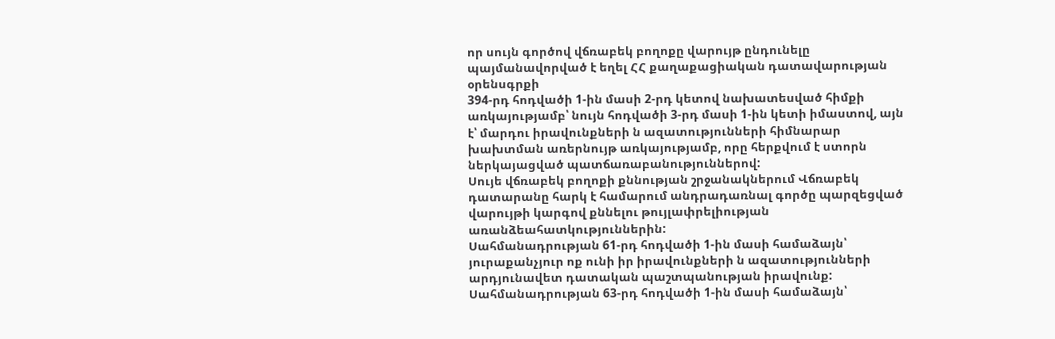որ սույն գործով վճռաբեկ բողոքը վարույթ ընդունելը պայմանավորված է եղել ՀՀ քաղաքացիական դատավարության օրենսգրքի
394-րդ հոդվածի 1-ին մասի 2-րդ կետով նախատեսված հիմքի առկայությամբ՝ նույն հոդվածի 3-րդ մասի 1-ին կետի իմաստով, այն է՝ մարդու իրավունքների ն ազատությունների հիմնարար խախտման առերնույթ առկայությամբ, որը հերքվում է ստորն ներկայացված պատճառաբանություններով:
Սույե վճռաբեկ բողոքի քննության շրջանակներում Վճռաբեկ դատարանը հարկ է համարում անդրադառնալ գործը պարզեցված վարույթի կարգով քննելու թույլափրելիության առանձեահատկություններին:
Սահմանադրության 61-րդ հոդվածի 1-ին մասի համաձայն՝ յուրաքանչյուր ոք ունի իր իրավունքների ն ազատությունների արդյունավետ դատական պաշտպանության իրավունք:
Սահմանադրության 63-րդ հոդվածի 1-ին մասի համաձայն՝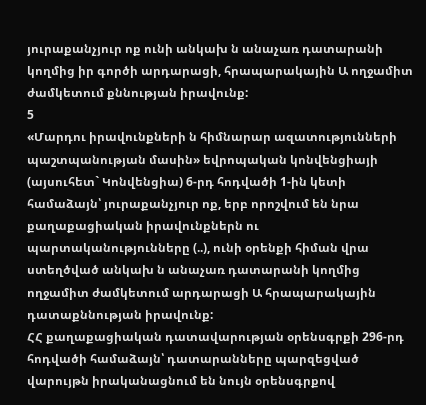յուրաքանչյուր ոք ունի անկախ ն անաչառ դատարանի կողմից իր գործի արդարացի, հրապարակային Ա ողջամիտ ժամկետում քննության իրավունք:
5
«Մարդու իրավունքների ն հիմնարար ազատությունների պաշտպանության մասին» եվրոպական կոնվենցիայի (այսուհետ` Կոնվենցիա) 6-րդ հոդվածի 1-ին կետի համաձայն՝ յուրաքանչյուր ոք, երբ որոշվում են նրա քաղաքացիական իրավունքներն ու պարտականությունները (..), ունի օրենքի հիման վրա ստեղծված անկախ ն անաչառ դատարանի կողմից ողջամիտ ժամկետում արդարացի Ա հրապարակային դատաքննության իրավունք:
ՀՀ քաղաքացիական դատավարության օրենսգրքի 296-րդ հոդվածի համաձայն՝ դատարանները պարզեցված վարույթն իրականացնում են նույն օրենսգրքով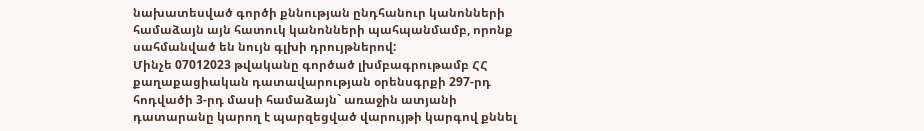նախատեսված գործի քննության ընդհանուր կանոնների համաձայն այն հատուկ կանոնների պահպանմամբ, որոնք սահմանված են նույն գլխի դրույթներով:
Մինչե 07012023 թվականը գործած լխմբագրութամբ ՀՀ քաղաքացիական դատավարության օրենսգրքի 297-րդ հոդվածի 3-րդ մասի համաձայն` առաջին ատյանի դատարանը կարող է պարզեցված վարույթի կարգով քննել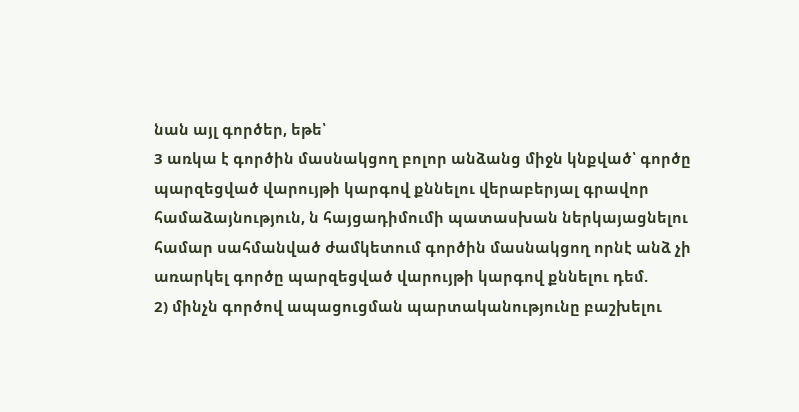նան այլ գործեր, եթե՝
3 առկա է գործին մասնակցող բոլոր անձանց միջն կնքված՝ գործը պարզեցված վարույթի կարգով քննելու վերաբերյալ գրավոր համաձայնություն, ն հայցադիմումի պատասխան ներկայացնելու համար սահմանված ժամկետում գործին մասնակցող որնէ անձ չի առարկել գործը պարզեցված վարույթի կարգով քննելու դեմ.
2) մինչն գործով ապացուցման պարտականությունը բաշխելու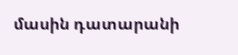մասին դատարանի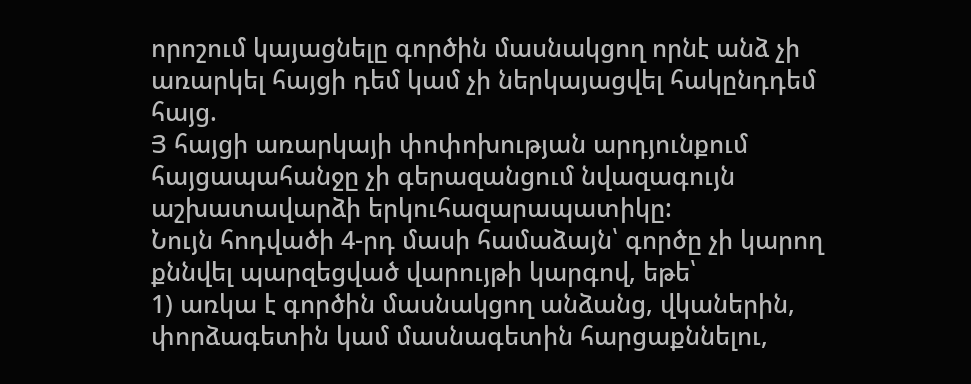որոշում կայացնելը գործին մասնակցող որնէ անձ չի առարկել հայցի դեմ կամ չի ներկայացվել հակընդդեմ հայց.
Յ հայցի առարկայի փոփոխության արդյունքում հայցապահանջը չի գերազանցում նվազագույն աշխատավարձի երկուհազարապատիկը:
Նույն հոդվածի 4-րդ մասի համաձայն՝ գործը չի կարող քննվել պարզեցված վարույթի կարգով, եթե՝
1) առկա է գործին մասնակցող անձանց, վկաներին, փորձագետին կամ մասնագետին հարցաքննելու,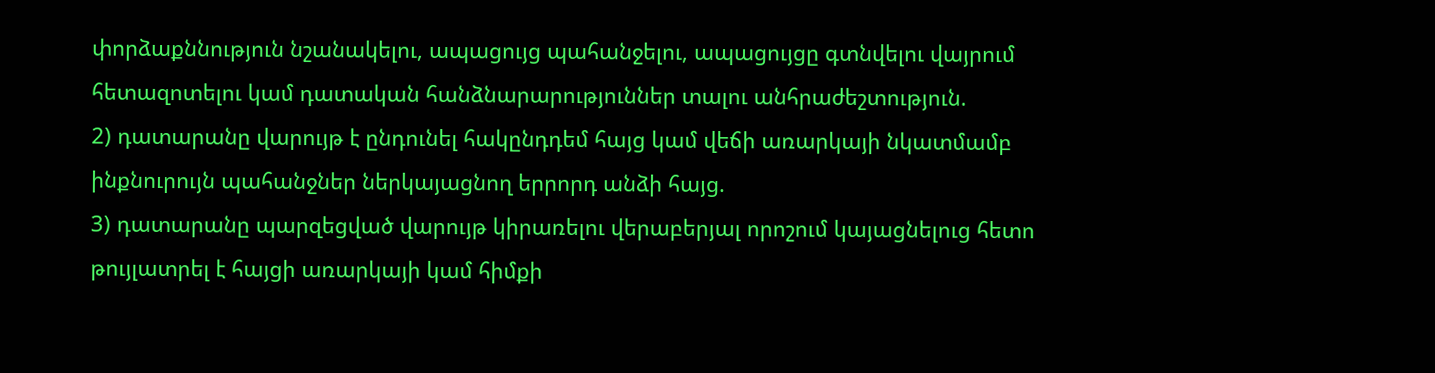փորձաքննություն նշանակելու, ապացույց պահանջելու, ապացույցը գտնվելու վայրում հետազոտելու կամ դատական հանձնարարություններ տալու անհրաժեշտություն.
2) դատարանը վարույթ է ընդունել հակընդդեմ հայց կամ վեճի առարկայի նկատմամբ ինքնուրույն պահանջներ ներկայացնող երրորդ անձի հայց.
3) դատարանը պարզեցված վարույթ կիրառելու վերաբերյալ որոշում կայացնելուց հետո թույլատրել է հայցի առարկայի կամ հիմքի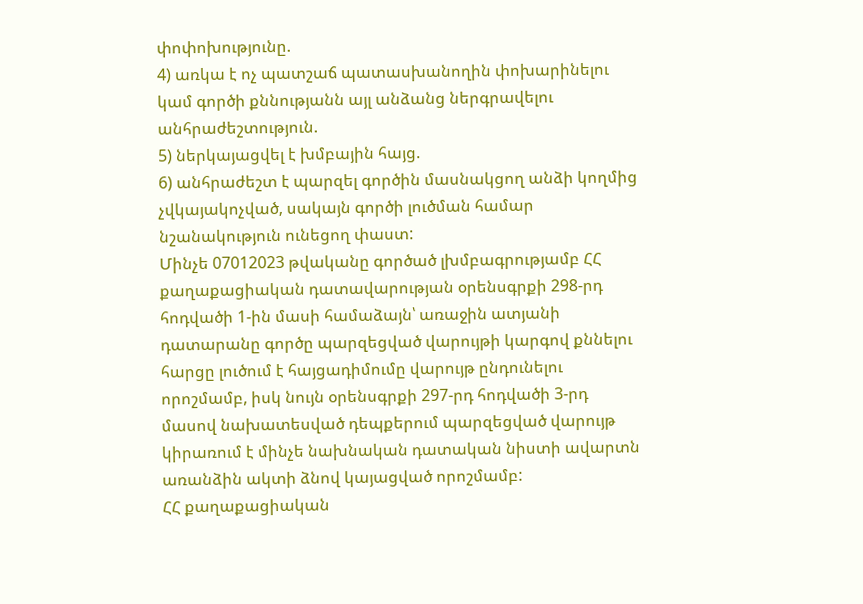փոփոխությունը.
4) առկա է ոչ պատշաճ պատասխանողին փոխարինելու կամ գործի քննությանն այլ անձանց ներգրավելու անհրաժեշտություն.
5) ներկայացվել է խմբային հայց.
6) անհրաժեշտ է պարզել գործին մասնակցող անձի կողմից չվկայակոչված, սակայն գործի լուծման համար նշանակություն ունեցող փաստ:
Մինչե 07012023 թվականը գործած լխմբագրությամբ ՀՀ քաղաքացիական դատավարության օրենսգրքի 298-րդ հոդվածի 1-ին մասի համաձայն՝ առաջին ատյանի դատարանը գործը պարզեցված վարույթի կարգով քննելու հարցը լուծում է հայցադիմումը վարույթ ընդունելու որոշմամբ, իսկ նույն օրենսգրքի 297-րդ հոդվածի 3-րդ մասով նախատեսված դեպքերում պարզեցված վարույթ կիրառում է մինչե նախնական դատական նիստի ավարտն առանձին ակտի ձնով կայացված որոշմամբ:
ՀՀ քաղաքացիական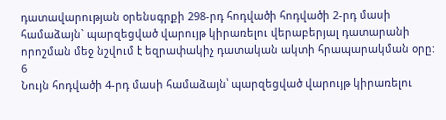դատավարության օրենսգրքի 298-րդ հոդվածի հոդվածի 2-րդ մասի համաձայն` պարզեցված վարույթ կիրառելու վերաբերյալ դատարանի որոշման մեջ նշվում է եզրափակիչ դատական ակտի հրապարակման օրը:
6
Նույն հոդվածի 4-րդ մասի համաձայն՝ պարզեցված վարույթ կիրառելու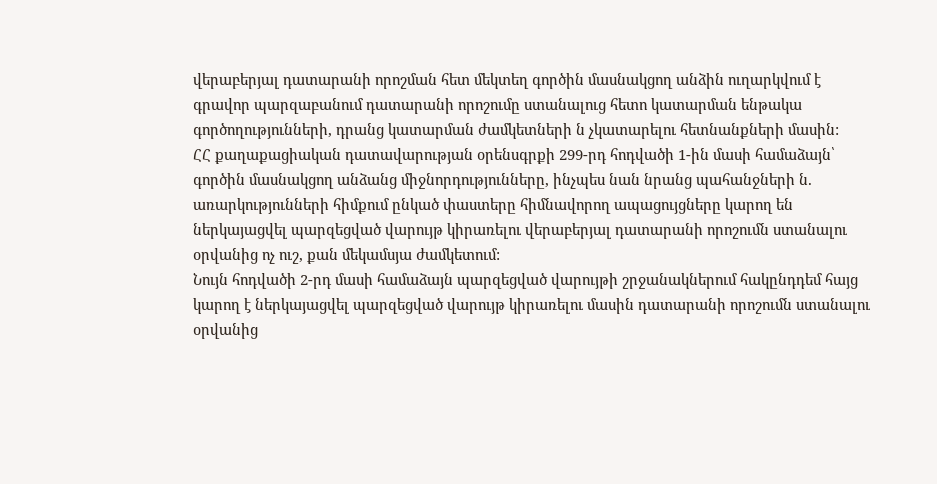վերաբերյալ դատարանի որոշման հետ մեկտեղ գործին մասնակցող անձին ուղարկվում է գրավոր պարզաբանում դատարանի որոշումը ստանալուց հետո կատարման ենթակա գործողությունների, դրանց կատարման ժամկետների ն չկատարելու հետնանքների մասին:
ՀՀ քաղաքացիական դատավարության օրենսգրքի 299-րդ հոդվածի 1-ին մասի համաձայն՝ գործին մասնակցող անձանց միջնորդությունները, ինչպես նան նրանց պահանջների ն. առարկությունների հիմքում ընկած փաստերը հիմնավորող ապացույցները կարող են ներկայացվել պարզեցված վարույթ կիրառելու վերաբերյալ դատարանի որոշումն ստանալու օրվանից ոչ ուշ, քան մեկամսյա ժամկետում:
Նույն հոդվածի 2-րդ մասի համաձայն պարզեցված վարույթի շրջանակներում հակընդդեմ հայց կարող է ներկայացվել պարզեցված վարույթ կիրառելու մասին դատարանի որոշումն ստանալու օրվանից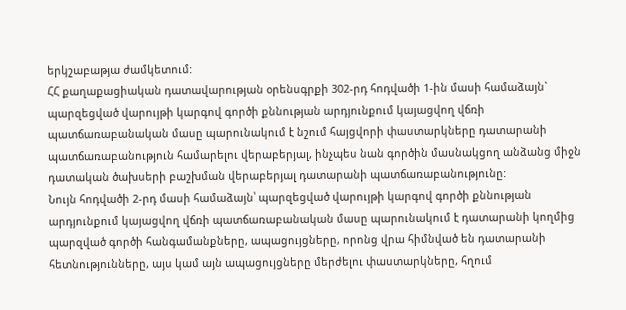երկշաբաթյա ժամկետում:
ՀՀ քաղաքացիական դատավարության օրենսգրքի 302-րդ հոդվածի 1-ին մասի համաձայն` պարզեցված վարույթի կարգով գործի քննության արդյունքում կայացվող վճռի պատճառաբանական մասը պարունակում է նշում հայցվորի փաստարկները դատարանի պատճառաբանություն համարելու վերաբերյալ, ինչպես նան գործին մասնակցող անձանց միջն դատական ծախսերի բաշխման վերաբերյալ դատարանի պատճառաբանությունը:
Նույն հոդվածի 2-րդ մասի համաձայն՝ պարզեցված վարույթի կարգով գործի քննության արդյունքում կայացվող վճռի պատճառաբանական մասը պարունակում է դատարանի կողմից պարզված գործի հանգամանքները, ապացույցները, որոնց վրա հիմնված են դատարանի հետնությունները, այս կամ այն ապացույցները մերժելու փաստարկները, հղում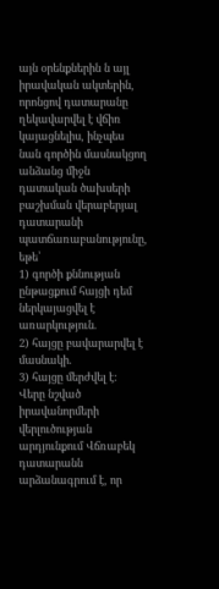այն օրենքներին ն այլ իրավական ակտերին, որոնցով դատարանը ղեկավարվել է վճիռ կայացնելիս, ինչպես նան գործին մասնակցող անձանց միջն դատական ծախսերի բաշխման վերաբերյալ դատարանի պատճառաբանությունը, եթե՝
1) գործի քննության ընթացքում հայցի դեմ ներկայացվել է առարկություն.
2) հայցը բավարարվել է մասնակի.
3) հայցը մերժվել է:
Վերը նշված իրավանորմերի վերլուծության արդյունքում Վճռաբեկ դատարանն արձանագրում է, որ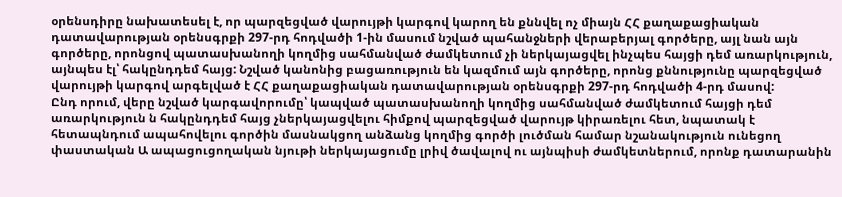օրենսդիրը նախատեսել է, որ պարզեցված վարույթի կարգով կարող են քննվել ոչ միայն ՀՀ քաղաքացիական դատավարության օրենսգրքի 297-րդ հոդվածի 1-ին մասում նշված պահանջների վերաբերյալ գործերը, այլ նան այն գործերը, որոնցով պատասխանողի կողմից սահմանված ժամկետում չի ներկայացվել ինչպես հայցի դեմ առարկություն, այնպես էլ՝ հակընդդեմ հայց: Նշված կանոնից բացառություն են կազմում այն գործերը, որոնց քննությունը պարզեցված վարույթի կարգով արգելված է ՀՀ քաղաքացիական դատավարության օրենսգրքի 297-րդ հոդվածի 4-րդ մասով:
Ընդ որում, վերը նշված կարգավորումը՝ կապված պատասխանողի կողմից սահմանված ժամկետում հայցի դեմ առարկություն ն հակընդդեմ հայց չներկայացվելու հիմքով պարզեցված վարույթ կիրառելու հետ, նպատակ է հետապնդում ապահովելու գործին մասնակցող անձանց կողմից գործի լուծման համար նշանակություն ունեցող փաստական Ա ապացուցողական նյութի ներկայացումը լրիվ ծավալով ու այնպիսի ժամկետներում, որոնք դատարանին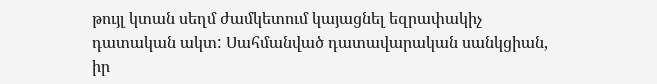թույլ կտան սեղմ ժամկետում կայացնել եզրափակիչ դատական ակտ: Սահմանված դատավարական սանկցիան, իր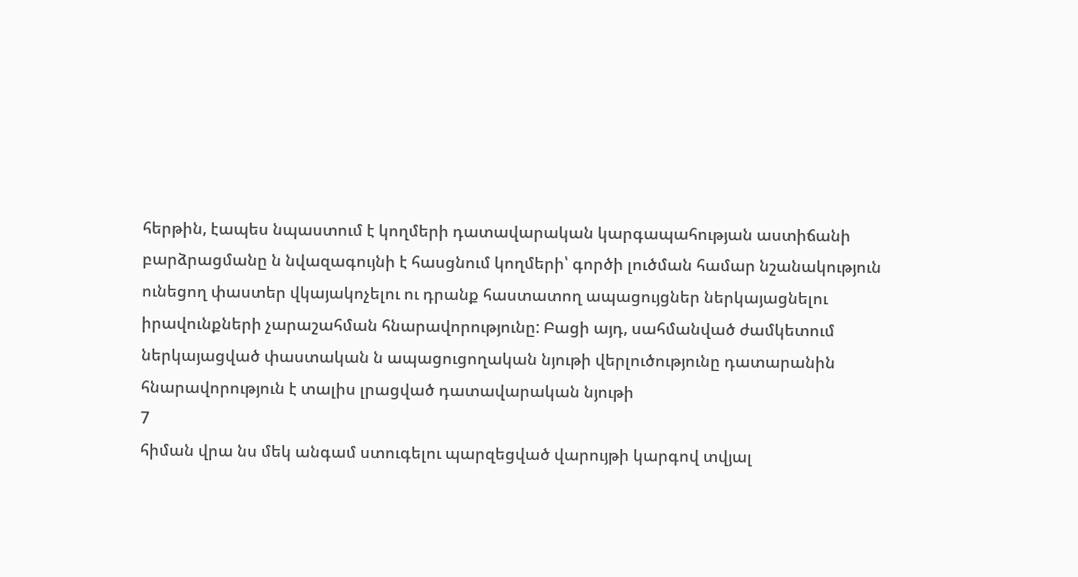հերթին, էապես նպաստում է կողմերի դատավարական կարգապահության աստիճանի բարձրացմանը ն նվազագույնի է հասցնում կողմերի՝ գործի լուծման համար նշանակություն ունեցող փաստեր վկայակոչելու ու դրանք հաստատող ապացույցներ ներկայացնելու իրավունքների չարաշահման հնարավորությունը: Բացի այդ, սահմանված ժամկետում ներկայացված փաստական ն ապացուցողական նյութի վերլուծությունը դատարանին հնարավորություն է տալիս լրացված դատավարական նյութի
7
հիման վրա նս մեկ անգամ ստուգելու պարզեցված վարույթի կարգով տվյալ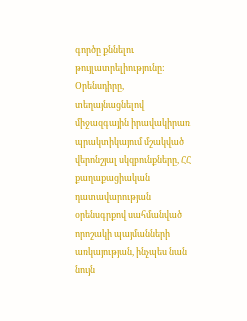գործը քննելու թույլատրելիությունը:
Օրենսդիրը, տեղայնացնելով միջազգային իրավակիրառ պրակտիկայում մշակված վերոնշյալ սկզբունքները, ՀՀ քաղաքացիական դատավարության օրենսգրքով սահմանված որոշակի պայմանների առկայության, ինչպես նան նույն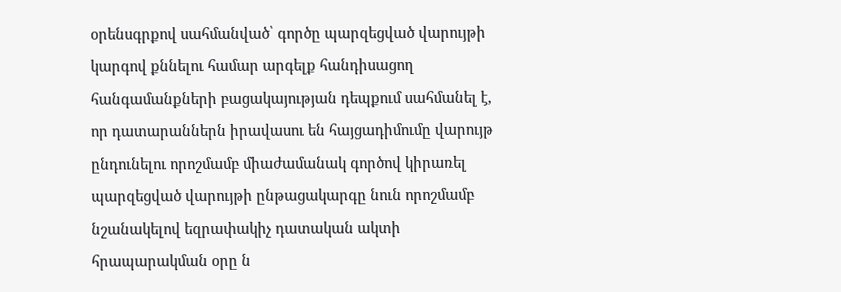օրենսգրքով սահմանված՝ գործը պարզեցված վարույթի կարգով քննելու համար արգելք հանդիսացող հանգամանքների բացակայության դեպքում սահմանել է, որ դատարաններն իրավասու են հայցադիմումը վարույթ ընդունելու որոշմամբ միաժամանակ գործով կիրառել պարզեցված վարույթի ընթացակարգը նուն որոշմամբ նշանակելով եզրափակիչ դատական ակտի հրապարակման օրը ն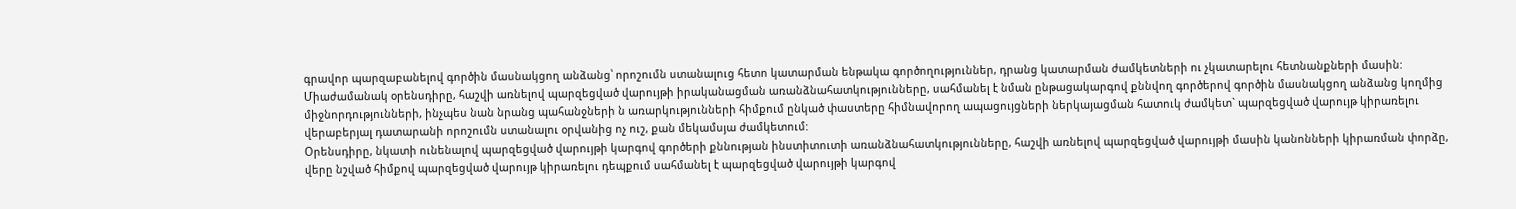գրավոր պարզաբանելով գործին մասնակցող անձանց՝ որոշումն ստանալուց հետո կատարման ենթակա գործողություններ, դրանց կատարման ժամկետների ու չկատարելու հետնանքների մասին: Միաժամանակ օրենսդիրը, հաշվի առնելով պարզեցված վարույթի իրականացման առանձնահատկությունները, սահմանել է նման ընթացակարգով քննվող գործերով գործին մասնակցող անձանց կողմից միջնորդությունների, ինչպես նան նրանց պահանջների ն առարկությունների հիմքում ընկած փաստերը հիմնավորող ապացույցների ներկայացման հատուկ ժամկետ` պարզեցված վարույթ կիրառելու վերաբերյալ դատարանի որոշումն ստանալու օրվանից ոչ ուշ, քան մեկամսյա ժամկետում:
Օրենսդիրը, նկատի ունենալով պարզեցված վարույթի կարգով գործերի քննության ինստիտուտի առանձնահատկությունները, հաշվի առնելով պարզեցված վարույթի մասին կանոնների կիրառման փորձը, վերը նշված հիմքով պարզեցված վարույթ կիրառելու դեպքում սահմանել է պարզեցված վարույթի կարգով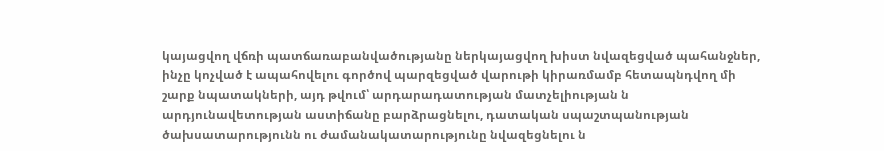կայացվող վճռի պատճառաբանվածությանը ներկայացվող խիստ նվազեցված պահանջներ, ինչը կոչված է ապահովելու գործով պարզեցված վարութի կիրառմամբ հետապնդվող մի շարք նպատակների, այդ թվում՝ արդարադատության մատչելիության ն արդյունավետության աստիճանը բարձրացնելու, դատական սպաշտպանության ծախսատարությունն ու ժամանակատարությունը նվազեցնելու ն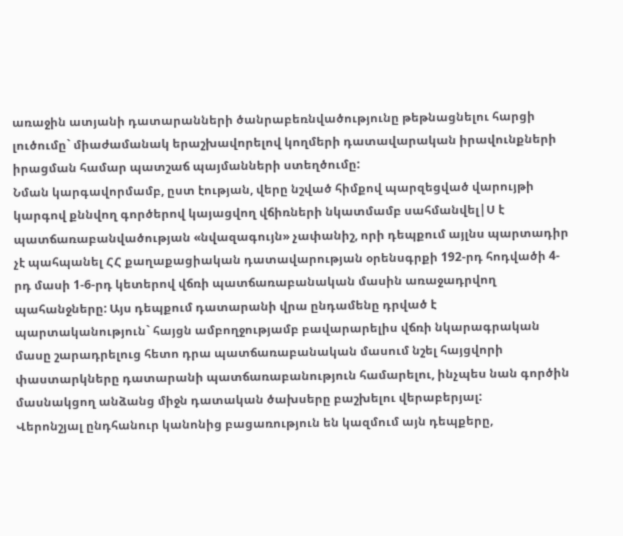առաջին ատյանի դատարանների ծանրաբեռնվածությունը թեթնացնելու հարցի լուծումը` միաժամանակ երաշխավորելով կողմերի դատավարական իրավունքների իրացման համար պատշաճ պայմանների ստեղծումը:
Նման կարգավորմամբ, ըստ էության, վերը նշված հիմքով պարզեցված վարույթի կարգով քննվող գործերով կայացվող վճիռների նկատմամբ սահմանվել|Ս է պատճառաբանվածության «նվազագույն» չափանիշ, որի դեպքում այլնս պարտադիր չէ պահպանել ՀՀ քաղաքացիական դատավարության օրենսգրքի 192-րդ հոդվածի 4-րդ մասի 1-6-րդ կետերով վճռի պատճառաբանական մասին առաջադրվող պահանջները: Այս դեպքում դատարանի վրա ընդամենը դրված է պարտականություն` հայցն ամբողջությամբ բավարարելիս վճռի նկարագրական մասը շարադրելուց հետո դրա պատճառաբանական մասում նշել հայցվորի փաստարկները դատարանի պատճառաբանություն համարելու, ինչպես նան գործին մասնակցող անձանց միջն դատական ծախսերը բաշխելու վերաբերյալ:
Վերոնշյալ ընդհանուր կանոնից բացառություն են կազմում այն դեպքերը,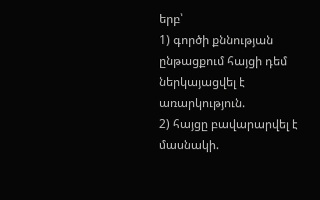երբ՝
1) գործի քննության ընթացքում հայցի դեմ ներկայացվել է առարկություն.
2) հայցը բավարարվել է մասնակի.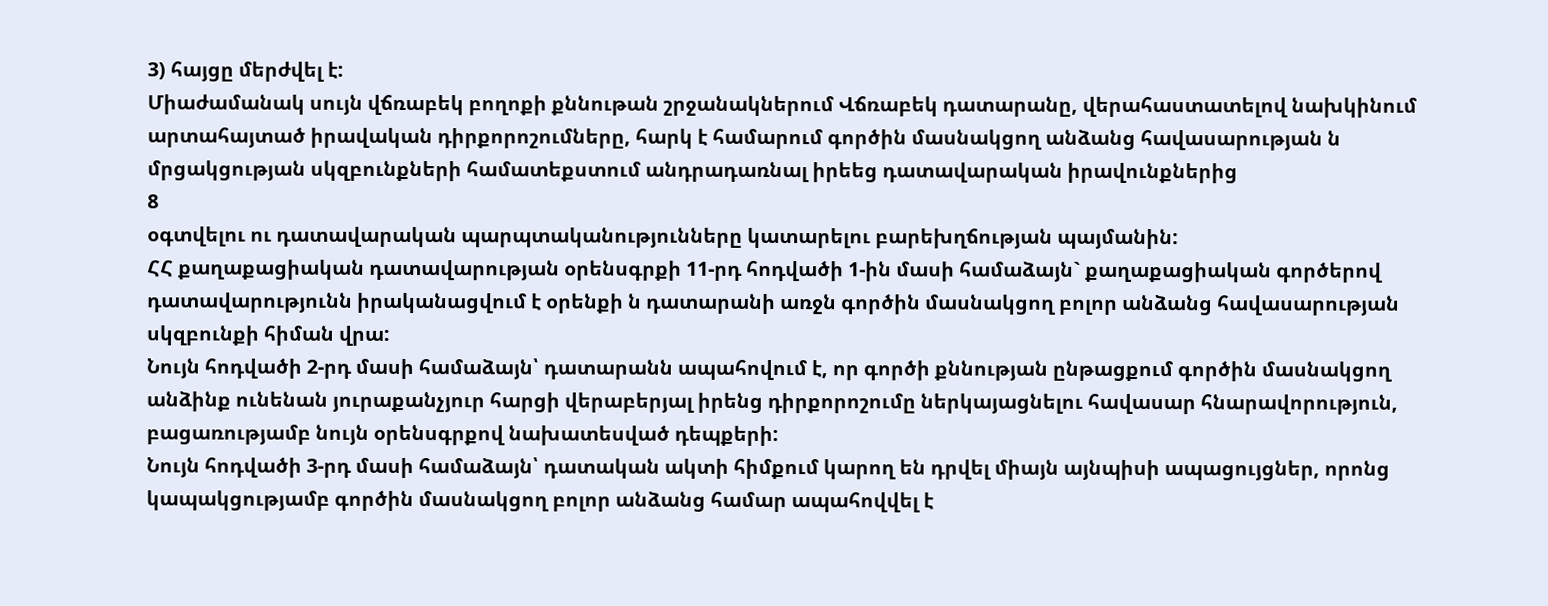3) հայցը մերժվել է:
Միաժամանակ սույն վճռաբեկ բողոքի քննութան շրջանակներում Վճռաբեկ դատարանը, վերահաստատելով նախկինում արտահայտած իրավական դիրքորոշումները, հարկ է համարում գործին մասնակցող անձանց հավասարության ն մրցակցության սկզբունքների համատեքստում անդրադառնալ իրեեց դատավարական իրավունքներից
8
օգտվելու ու դատավարական պարպտականությունները կատարելու բարեխղճության պայմանին:
ՀՀ քաղաքացիական դատավարության օրենսգրքի 11-րդ հոդվածի 1-ին մասի համաձայն` քաղաքացիական գործերով դատավարությունն իրականացվում է օրենքի ն դատարանի առջն գործին մասնակցող բոլոր անձանց հավասարության սկզբունքի հիման վրա:
Նույն հոդվածի 2-րդ մասի համաձայն՝ դատարանն ապահովում է, որ գործի քննության ընթացքում գործին մասնակցող անձինք ունենան յուրաքանչյուր հարցի վերաբերյալ իրենց դիրքորոշումը ներկայացնելու հավասար հնարավորություն, բացառությամբ նույն օրենսգրքով նախատեսված դեպքերի:
Նույն հոդվածի 3-րդ մասի համաձայն՝ դատական ակտի հիմքում կարող են դրվել միայն այնպիսի ապացույցներ, որոնց կապակցությամբ գործին մասնակցող բոլոր անձանց համար ապահովվել է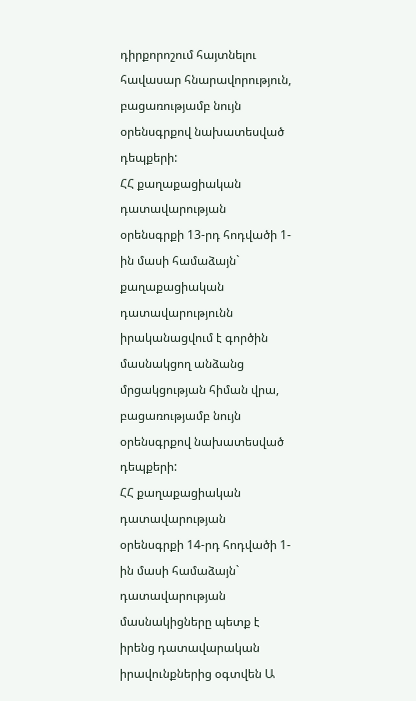դիրքորոշում հայտնելու հավասար հնարավորություն, բացառությամբ նույն օրենսգրքով նախատեսված դեպքերի:
ՀՀ քաղաքացիական դատավարության օրենսգրքի 13-րդ հոդվածի 1-ին մասի համաձայն` քաղաքացիական դատավարությունն իրականացվում է գործին մասնակցող անձանց մրցակցության հիման վրա, բացառությամբ նույն օրենսգրքով նախատեսված դեպքերի:
ՀՀ քաղաքացիական դատավարության օրենսգրքի 14-րդ հոդվածի 1-ին մասի համաձայն` դատավարության մասնակիցները պետք է իրենց դատավարական իրավունքներից օգտվեն Ա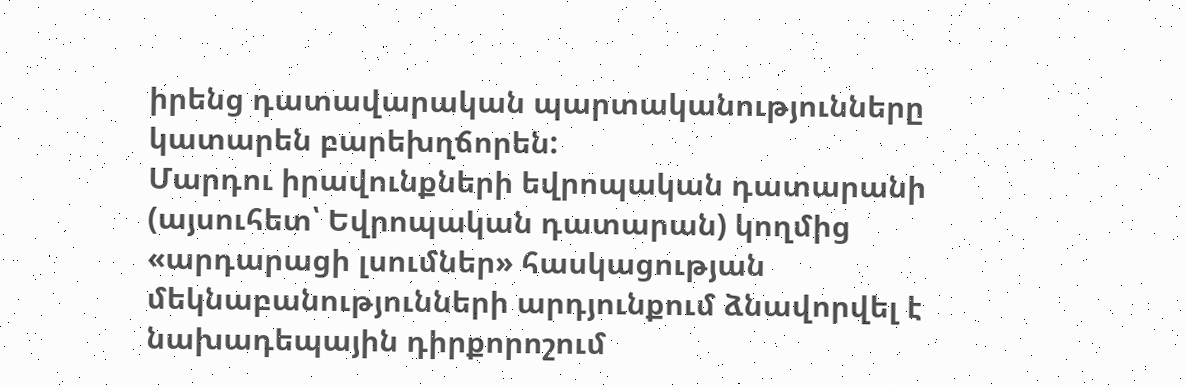իրենց դատավարական պարտականությունները կատարեն բարեխղճորեն:
Մարդու իրավունքների եվրոպական դատարանի (այսուհետ՝ Եվրոպական դատարան) կողմից «արդարացի լսումներ» հասկացության մեկնաբանությունների արդյունքում ձնավորվել է նախադեպային դիրքորոշում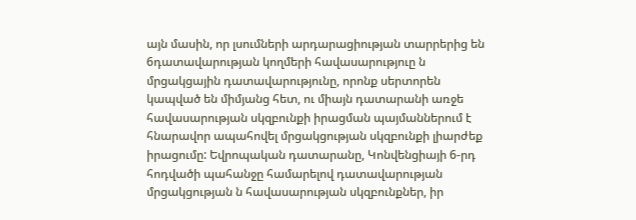այն մասին, որ լսումների արդարացիության տարրերից են 6դատավարության կողմերի հավասարություը ն մրցակցային դատավարությունը, որոնք սերտորեն կապված են միմյանց հետ, ու միայն դատարանի առջե հավասարության սկզբունքի իրացման պայմաններում է հնարավոր ապահովել մրցակցության սկզբունքի լիարժեք իրացումը: Եվրոպական դատարանը, Կոնվենցիայի 6-րդ հոդվածի պահանջը համարելով դատավարության մրցակցության ն հավասարության սկզբունքներ, իր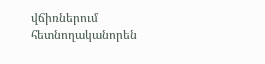վճիռներում հետնողականորեն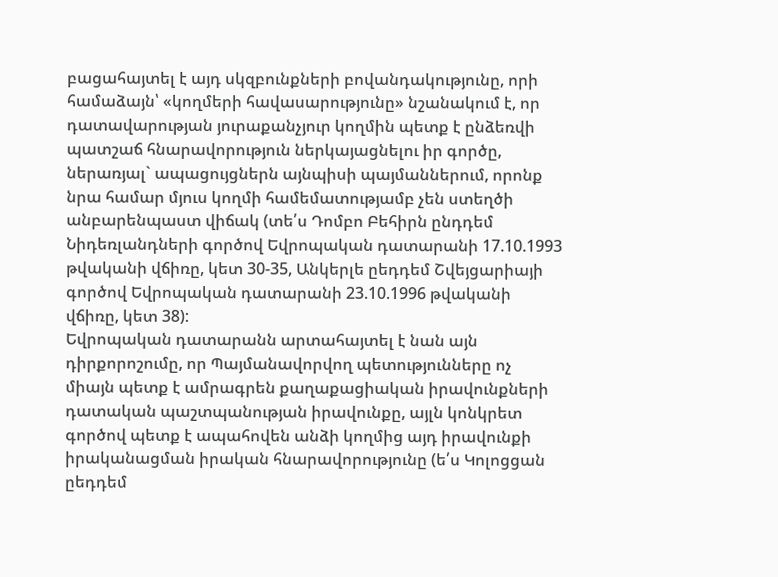բացահայտել է այդ սկզբունքների բովանդակությունը, որի համաձայն՝ «կողմերի հավասարությունը» նշանակում է, որ դատավարության յուրաքանչյուր կողմին պետք է ընձեռվի պատշաճ հնարավորություն ներկայացնելու իր գործը, ներառյալ` ապացույցներն այնպիսի պայմաններում, որոնք նրա համար մյուս կողմի համեմատությամբ չեն ստեղծի անբարենպաստ վիճակ (տե՛ս Դոմբո Բեհիրն ընդդեմ Նիդեռլանդների գործով Եվրոպական դատարանի 17.10.1993 թվականի վճիռը, կետ 30-35, Անկերլե ըեդդեմ Շվեյցարիայի գործով Եվրոպական դատարանի 23.10.1996 թվականի վճիռը, կետ 38):
Եվրոպական դատարանն արտահայտել է նան այն դիրքորոշումը, որ Պայմանավորվող պետությունները ոչ միայն պետք է ամրագրեն քաղաքացիական իրավունքների դատական պաշտպանության իրավունքը, այլն կոնկրետ գործով պետք է ապահովեն անձի կողմից այդ իրավունքի իրականացման իրական հնարավորությունը (ե՛ս Կոլոցցան ըեդդեմ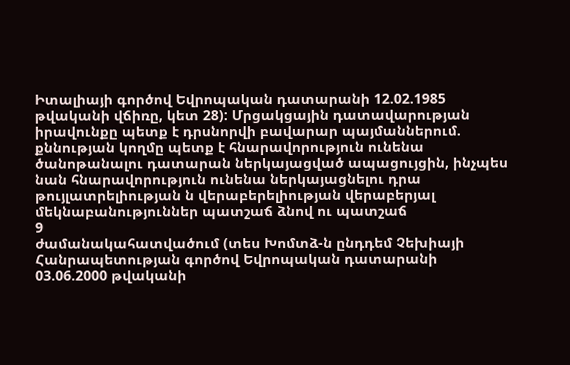Իտալիայի գործով Եվրոպական դատարանի 12.02.1985 թվականի վճիռը, կետ 28): Մրցակցային դատավարության իրավունքը պետք է դրսնորվի բավարար պայմաններում. քննության կողմը պետք է հնարավորություն ունենա ծանոթանալու դատարան ներկայացված ապացույցին, ինչպես նան հնարավորություն ունենա ներկայացնելու դրա թույլատրելիության ն վերաբերելիության վերաբերյալ մեկնաբանություններ պատշաճ ձնով ու պատշաճ
9
ժամանակահատվածում (տես Խոմտձ-ն ընդդեմ Չեխիայի Հանրապետության գործով Եվրոպական դատարանի 03.06.2000 թվականի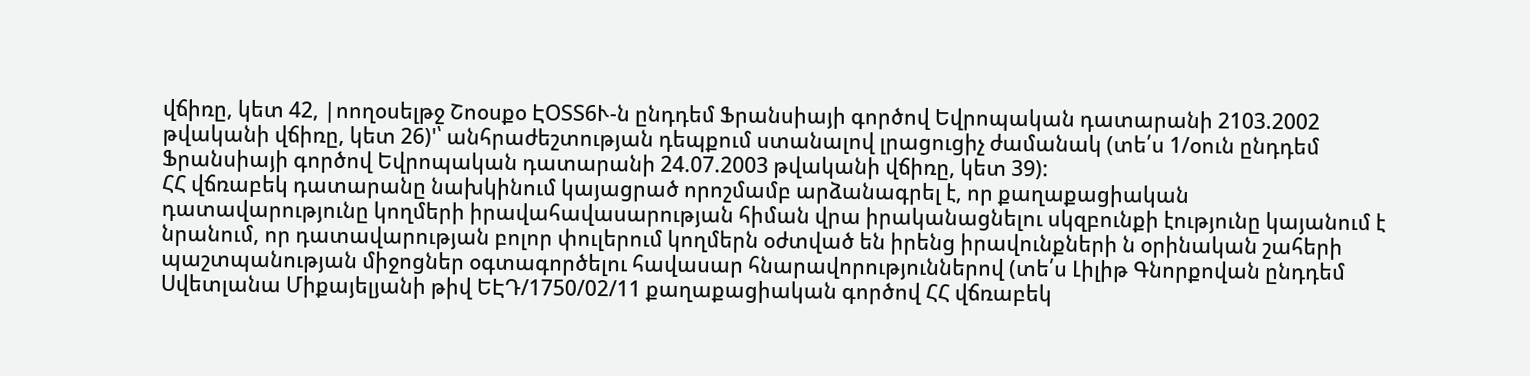վճիռը, կետ 42, |ոողօսելթջ Շոօսքօ ԷՕՏՏ6Ւ-ն ընդդեմ Ֆրանսիայի գործով Եվրոպական դատարանի 2103.2002 թվականի վճիռը, կետ 26)'՝ անհրաժեշտության դեպքում ստանալով լրացուցիչ ժամանակ (տե՛ս 1/օուն ընդդեմ Ֆրանսիայի գործով Եվրոպական դատարանի 24.07.2003 թվականի վճիռը, կետ 39):
ՀՀ վճռաբեկ դատարանը նախկինում կայացրած որոշմամբ արձանագրել է, որ քաղաքացիական դատավարությունը կողմերի իրավահավասարության հիման վրա իրականացնելու սկզբունքի էությունը կայանում է նրանում, որ դատավարության բոլոր փուլերում կողմերն օժտված են իրենց իրավունքների ն օրինական շահերի պաշտպանության միջոցներ օգտագործելու հավասար հնարավորություններով (տե՛ս Լիլիթ Գնորքովան ընդդեմ Սվետլանա Միքայելյանի թիվ ԵԷԴ/1750/02/11 քաղաքացիական գործով ՀՀ վճռաբեկ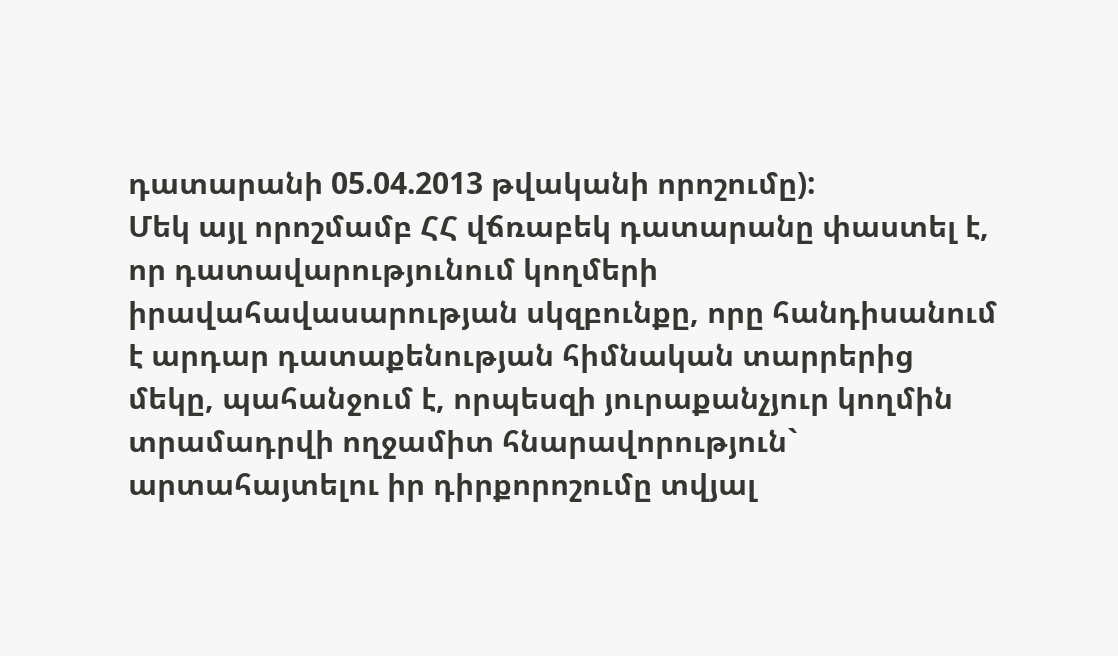դատարանի 05.04.2013 թվականի որոշումը):
Մեկ այլ որոշմամբ ՀՀ վճռաբեկ դատարանը փաստել է, որ դատավարությունում կողմերի իրավահավասարության սկզբունքը, որը հանդիսանում է արդար դատաքենության հիմնական տարրերից մեկը, պահանջում է, որպեսզի յուրաքանչյուր կողմին տրամադրվի ողջամիտ հնարավորություն` արտահայտելու իր դիրքորոշումը տվյալ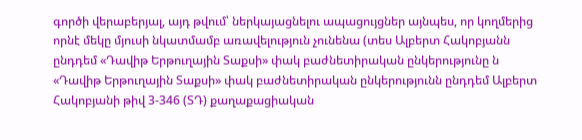գործի վերաբերյալ, այդ թվում՝ ներկայացնելու ապացույցներ այնպես, որ կողմերից որնէ մեկը մյուսի նկատմամբ առավելություն չունենա (տես Ալբերտ Հակոբյանն ընդդեմ «Դավիթ Երթուղային Տաքսի» փակ բաժնետիրական ընկերությունը ն «Դավիթ Երթուղային Տաքսի» փակ բաժնետիրական ընկերությունն ընդդեմ Ալբերտ Հակոբյանի թիվ 3-346 (ՏԴ) քաղաքացիական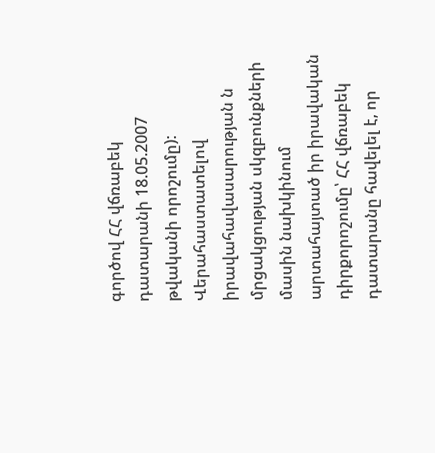գործով ՀՀ վճռաբեկ դատարանի 18.05.2007 թվականի որոշումը):
Վերահաստատելով իրավահավասարության ն մրցակցության սկզբունքների մասին նախկինում արտահայտած իր իրավական դիրքորոշումը՝ ՀՀ վճռաբեկ դատարանը հավելել է, որ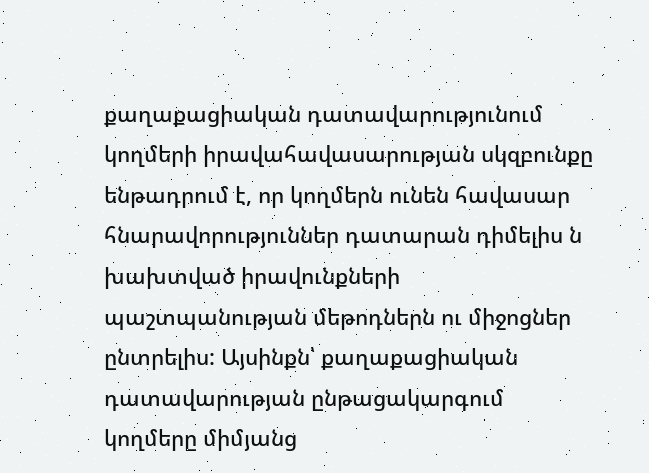քաղաքացիական դատավարությունում կողմերի իրավահավասարության սկզբունքը ենթադրում է, որ կողմերն ունեն հավասար հնարավորություններ դատարան դիմելիս ն խախտված իրավունքների պաշտպանության մեթոդներն ու միջոցներ ընտրելիս: Այսինքն՝ քաղաքացիական դատավարության ընթացակարգում կողմերը միմյանց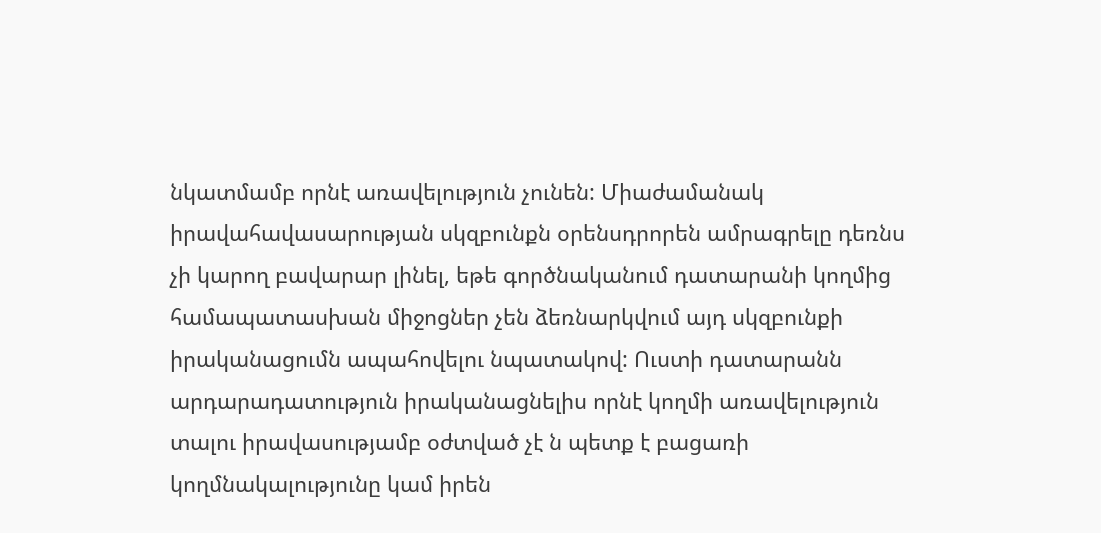նկատմամբ որնէ առավելություն չունեն: Միաժամանակ իրավահավասարության սկզբունքն օրենսդրորեն ամրագրելը դեռնս չի կարող բավարար լինել, եթե գործնականում դատարանի կողմից համապատասխան միջոցներ չեն ձեռնարկվում այդ սկզբունքի իրականացումն ապահովելու նպատակով: Ուստի դատարանն արդարադատություն իրականացնելիս որնէ կողմի առավելություն տալու իրավասությամբ օժտված չէ ն պետք է բացառի կողմնակալությունը կամ իրեն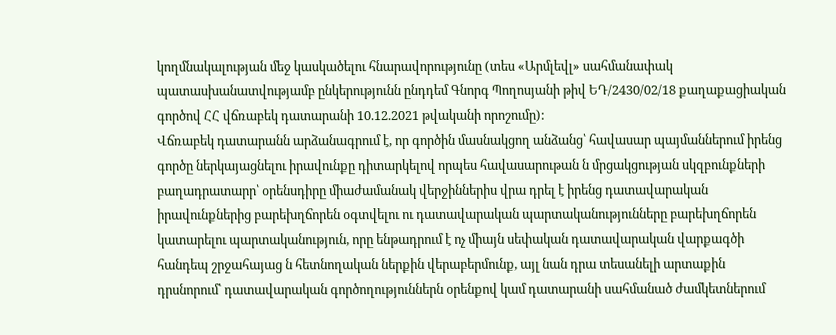կողմնակալության մեջ կասկածելու հնարավորությունը (տես «Արմլեվլ» սահմանափակ պատասխանատվությամբ ընկերությունն ընդդեմ Գնորգ Պողոսյանի թիվ ԵԴ/2430/02/18 քաղաքացիական գործով ՀՀ վճռաբեկ դատարանի 10.12.2021 թվականի որոշումը):
Վճռաբեկ դատարանն արձանագրում է, որ գործին մասնակցող անձանց՝ հավասար պայմաններում իրենց գործը ներկայացնելու իրավունքը դիտարկելով որպես հավասարութան ն մրցակցության սկզբունքների բաղադրատարր՝ օրենսդիրը միաժամանակ վերջիններիս վրա դրել է իրենց դատավարական իրավունքներից բարեխղճորեն օգտվելու ու դատավարական պարտականությունները բարեխղճորեն կատարելու պարտականություն, որը ենթադրում է ոչ միայն սեփական դատավարական վարքագծի հանդեպ շրջահայաց ն հետնողական ներքին վերաբերմունք, այլ նան դրա տեսանելի արտաքին դրսնորում՝ դատավարական գործողություններն օրենքով կամ դատարանի սահմանած ժամկետներում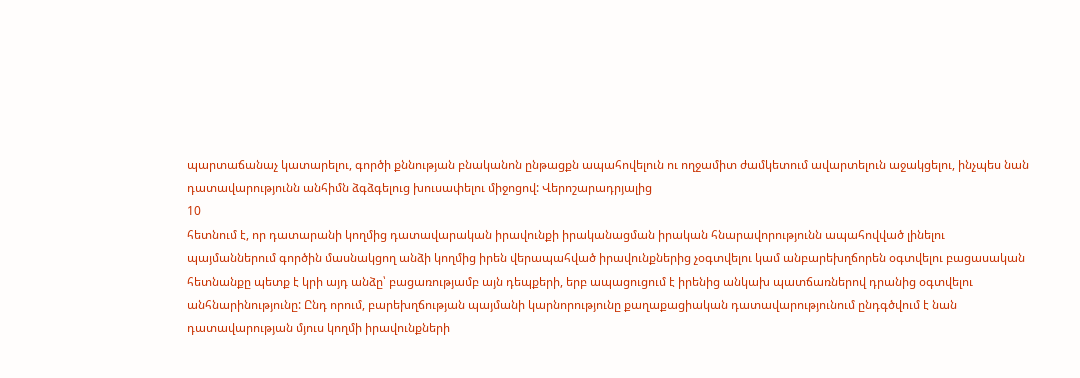պարտաճանաչ կատարելու, գործի քննության բնականոն ընթացքն ապահովելուն ու ողջամիտ ժամկետում ավարտելուն աջակցելու, ինչպես նան դատավարությունն անհիմն ձգձգելուց խուսափելու միջոցով: Վերոշարադրյալից
10
հետնում է, որ դատարանի կողմից դատավարական իրավունքի իրականացման իրական հնարավորությունն ապահովված լինելու պայմաններում գործին մասնակցող անձի կողմից իրեն վերապահված իրավունքներից չօգտվելու կամ անբարեխղճորեն օգտվելու բացասական հետնանքը պետք է կրի այդ անձը՝ բացառությամբ այն դեպքերի, երբ ապացուցում է իրենից անկախ պատճառներով դրանից օգտվելու անհնարինությունը: Ընդ որում, բարեխղճության պայմանի կարնորությունը քաղաքացիական դատավարությունում ընդգծվում է նան դատավարության մյուս կողմի իրավունքների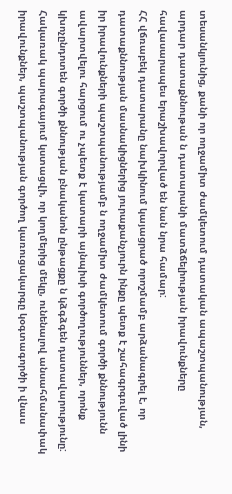տեսանկյունից, քանի որ ողջամիտ ժամկետում դատական ապաշտպանության, արդար դատաքննութան ն դատարանի մատձճելիության իրավունքները հավասարապես երաշխավորված են նան նրա համար:
ՀՀ վճռաբեկ դատարանը նախկինում կայացրած որոշմամբ արձանագրել է, որ դատաքննության մասնակիցներից յուրաքանչյուրն ինքը պետք է շահագրգռված լինի իր իրավունքների պաշտպանությամբ ն ողջամիտ ժամկետում գործի քննությունն ավարտվելու հարցում ու չպետք է կատարի այնպիսի գործողություններ, որոնք կխոչընդոտեն գործի քննության բնականոն ընթացքը ն կձգձգեն դատավարությունը: Հակառակ պարագայում կստացվի, որ կողմերից մեկը, ունենալով անսահմանափակ իրավունքներ, պաշտպանության գործող կառուցակարգը կօգտագործի ի վնաս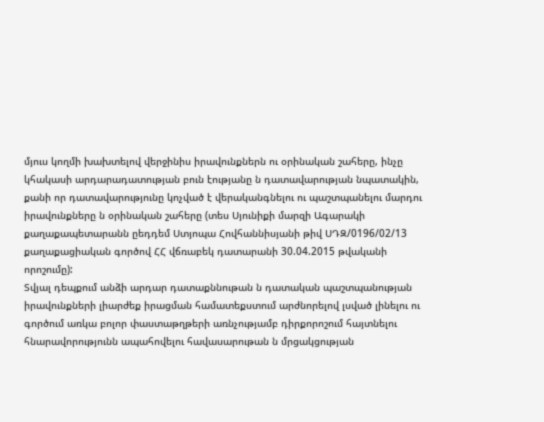մյուս կողմի խախտելով վերջինիս իրավունքներն ու օրինական շահերը, ինչը կհակասի արդարադատության բուն էությանը ն դատավարության նպատակին, քանի որ դատավարությունը կոչված է վերականգնելու ու պաշտպանելու մարդու իրավունքները ն օրինական շահերը (տես Սյունիքի մարզի Ագարակի քաղաքապետարանն ըեդդեմ Ստյոպա Հովհաննիսյանի թիվ ՍԴԶ/0196/02/13 քաղաքացիական գործով ՀՀ վճռաբեկ դատարանի 30.04.2015 թվականի որոշումը):
Տվյալ դեպքում անձի արդար դատաքննութան ն դատական պաշտպանության իրավունքների լիարժեք իրացման համատեքստում արժնորելով լսված լինելու ու գործում առկա բոլոր փաստաթղթերի առնչությամբ դիրքորոշում հայտնելու հնարավորությունն ապահովելու հավասարութան ն մրցակցության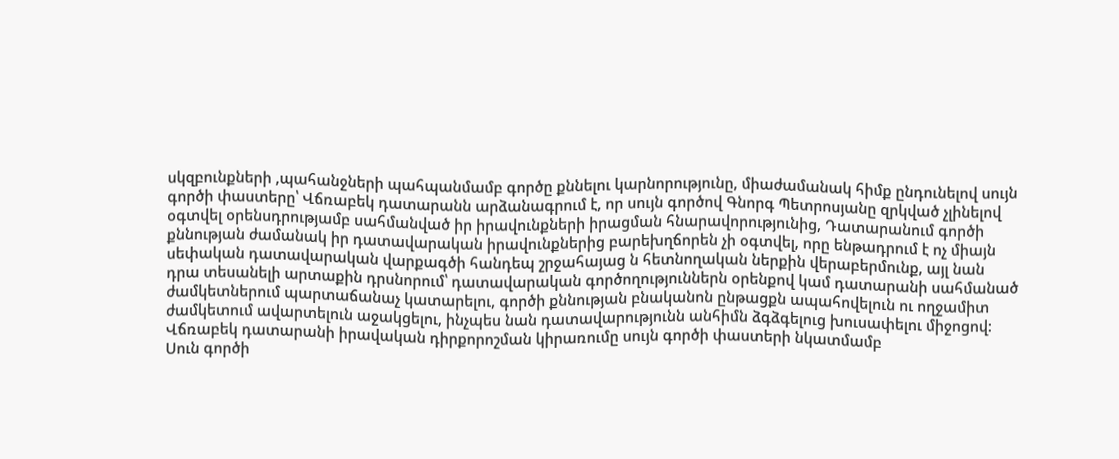սկզբունքների ,պահանջների պահպանմամբ գործը քննելու կարնորությունը, միաժամանակ հիմք ընդունելով սույն գործի փաստերը՝ Վճռաբեկ դատարանն արձանագրում է, որ սույն գործով Գնորգ Պետրոսյանը զրկված չլինելով օգտվել օրենսդրությամբ սահմանված իր իրավունքների իրացման հնարավորությունից, Դատարանում գործի քննության ժամանակ իր դատավարական իրավունքներից բարեխղճորեն չի օգտվել, որը ենթադրում է ոչ միայն սեփական դատավարական վարքագծի հանդեպ շրջահայաց ն հետնողական ներքին վերաբերմունք, այլ նան դրա տեսանելի արտաքին դրսնորում՝ դատավարական գործողություններն օրենքով կամ դատարանի սահմանած ժամկետներում պարտաճանաչ կատարելու, գործի քննության բնականոն ընթացքն ապահովելուն ու ողջամիտ ժամկետում ավարտելուն աջակցելու, ինչպես նան դատավարությունն անհիմն ձգձգելուց խուսափելու միջոցով:
Վճռաբեկ դատարանի իրավական դիրքորոշման կիրառումը սույն գործի փաստերի նկատմամբ
Սուն գործի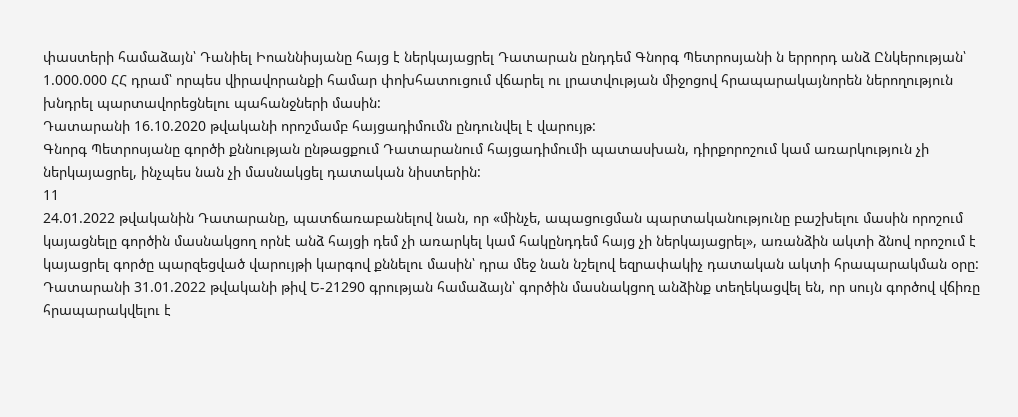փաստերի համաձայն՝ Դանիել Իոաննիսյանը հայց է ներկայացրել Դատարան ընդդեմ Գնորգ Պետրոսյանի ն երրորդ անձ Ընկերության՝ 1.000.000 ՀՀ դրամ՝ որպես վիրավորանքի համար փոխհատուցում վճարել ու լրատվության միջոցով հրապարակայնորեն ներողություն խնդրել պարտավորեցնելու պահանջների մասին:
Դատարանի 16.10.2020 թվականի որոշմամբ հայցադիմումն ընդունվել է վարույթ:
Գնորգ Պետրոսյանը գործի քննության ընթացքում Դատարանում հայցադիմումի պատասխան, դիրքորոշում կամ առարկություն չի ներկայացրել, ինչպես նան չի մասնակցել դատական նիստերին:
11
24.01.2022 թվականին Դատարանը, պատճառաբանելով նան, որ «մինչե, ապացուցման պարտականությունը բաշխելու մասին որոշում կայացնելը գործին մասնակցող որնէ անձ հայցի դեմ չի առարկել կամ հակընդդեմ հայց չի ներկայացրել», առանձին ակտի ձնով որոշում է կայացրել գործը պարզեցված վարույթի կարգով քննելու մասին՝ դրա մեջ նան նշելով եզրափակիչ դատական ակտի հրապարակման օրը:
Դատարանի 31.01.2022 թվականի թիվ Ե-21290 գրության համաձայն՝ գործին մասնակցող անձինք տեղեկացվել են, որ սույն գործով վճիռը հրապարակվելու է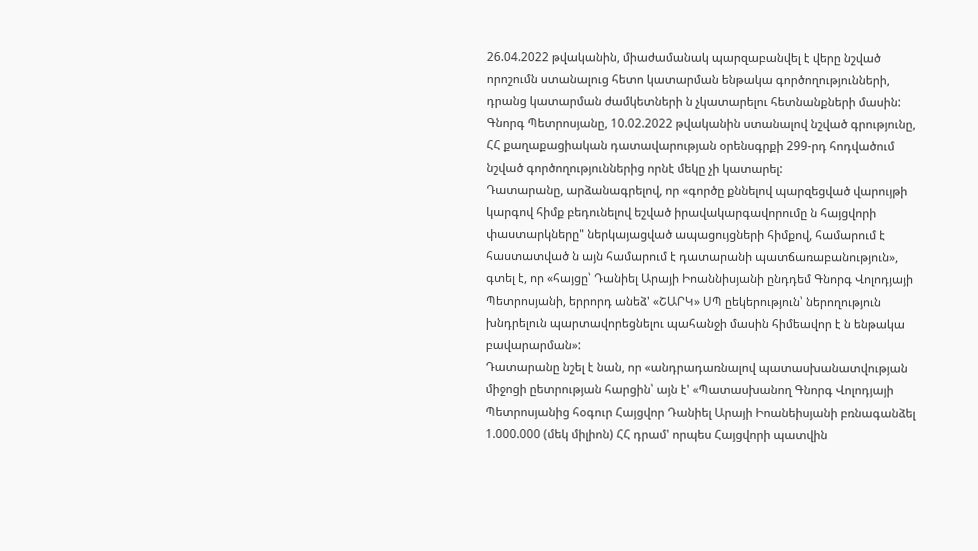26.04.2022 թվականին, միաժամանակ պարզաբանվել է վերը նշված որոշումն ստանալուց հետո կատարման ենթակա գործողությունների, դրանց կատարման ժամկետների ն չկատարելու հետնանքների մասին: Գնորգ Պետրոսյանը, 10.02.2022 թվականին ստանալով նշված գրությունը, ՀՀ քաղաքացիական դատավարության օրենսգրքի 299-րդ հոդվածում նշված գործողություններից որնէ մեկը չի կատարել:
Դատարանը, արձանագրելով, որ «գործը քննելով պարզեցված վարույթի կարգով հիմք բեդունելով եշված իրավակարգավորումը ն հայցվորի փաստարկները" ներկայացված ապացույցների հիմքով, համարում է հաստատված ն այն համարում է դատարանի պատճառաբանություն», գտել է, որ «հայցը՝ Դանիել Արայի Իոաննիսյանի ընդդեմ Գնորգ Վոլոդյայի Պետրոսյանի, երրորդ անեձ' «ՇԱՐԿ» ՍՊ ըեկերություն՝ ներողություն խնդրելուն պարտավորեցնելու պահանջի մասին հիմեավոր է ն ենթակա բավարարման»:
Դատարանը նշել է նան, որ «անդրադառնալով պատասխանատվության միջոցի ըետրության հարցին՝ այն է' «Պատասխանող Գնորգ Վոլոդյայի Պետրոսյանից հօգուր Հայցվոր Դանիել Արայի Իոանեիսյանի բռնագանձել 1.000.000 (մեկ միլիոն) ՀՀ դրամ' որպես Հայցվորի պատվին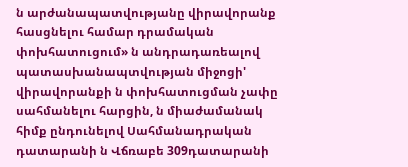ն արժանապատվությանը վիրավորանք հասցնելու համար դրամական փոխհատուցում» ն անդրադառեալով պատասխանապտվության միջոցի' վիրավորանքի ն փոխհատուցման չափը սահմանելու հարցին, ն միաժամանակ հիմք ընդունելով Սահմանադրական դատարանի ն Վճռաբե 309դատարանի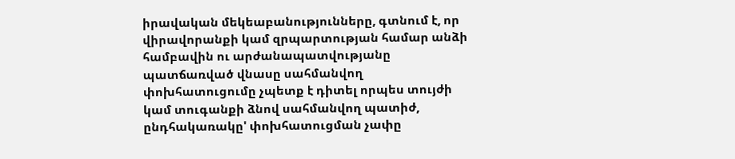իրավական մեկեաբանությունները, գտնում է, որ վիրավորանքի կամ զրպարտության համար անձի համբավին ու արժանապատվությանը պատճառված վնասը սահմանվող փոխհատուցումը չպետք է դիտել որպես տույժի կամ տուգանքի ձնով սահմանվող պատիժ, ընդհակառակը' փոխհատուցման չափը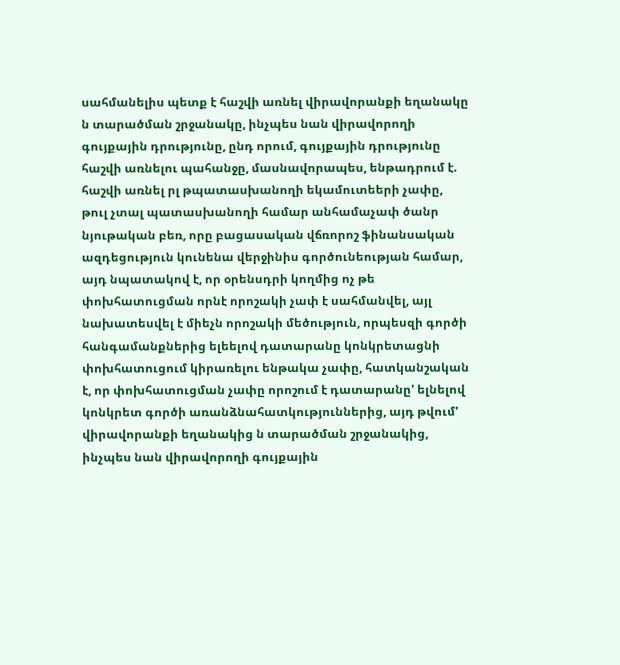սահմանելիս պետք է հաշվի առնել վիրավորանքի եղանակը ն տարածման շրջանակը, ինչպես նան վիրավորողի գույքային դրությունը, ընդ որում, գույքային դրությունը հաշվի առնելու պահանջը, մասնավորապես, ենթադրում է. հաշվի առնել րլ թպատասխանողի եկամուտեերի չափը, թուլ չտալ պատասխանողի համար անհամաչափ ծանր նյութական բեռ, որը բացասական վճռորոշ ֆինանսական ազդեցություն կունենա վերջինիս գործունեության համար, այդ նպատակով է, որ օրենսդրի կողմից ոչ թե փոխհատուցման որնէ որոշակի չափ է սահմանվել, այլ նախատեսվել է միեչն որոշակի մեծություն, որպեսզի գործի հանգամանքներից ելեելով դատարանը կոնկրետացնի փոխհատուցում կիրառելու ենթակա չափը, հատկանշական է, որ փոխհատուցման չափը որոշում է դատարանը' ելնելով կոնկրետ գործի առանձնահատկություններից, այդ թվում' վիրավորանքի եղանակից ն տարածման շրջանակից, ինչպես նան վիրավորողի գույքային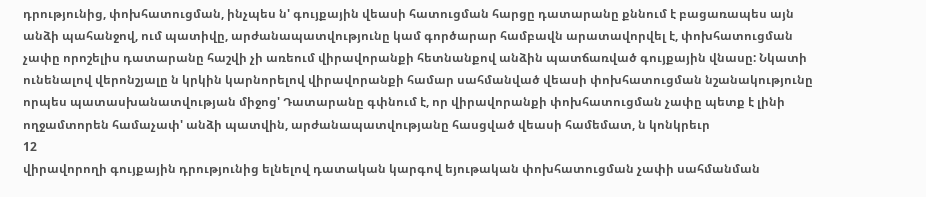դրությունից, փոխհատուցման, ինչպես ն' գույքային վեասի հատուցման հարցը դատարանը քննում է բացառապես այն անձի պահանջով, ում պատիվը, արժանապատվությունը կամ գործարար համբավն արատավորվել է, փոխհատուցման չափը որոշելիս դատարանը հաշվի չի առեում վիրավորանքի հետնանքով անձին պատճառված գույքային վնասը: Նկատի ունենալով վերոնշյալը ն կրկին կարնորելով վիրավորանքի համար սահմանված վեասի փոխհատուցման նշանակությունը որպես պատասխանատվության միջոց' Դատարանը գփնում է, որ վիրավորանքի փոխհատուցման չափը պետք է լինի ողջամտորեն համաչափ' անձի պատվին, արժանապատվությանը հասցված վեասի համեմատ, ն կոնկրեւր
12
վիրավորողի գույքային դրությունից ելնելով դատական կարգով եյութական փոխհատուցման չափի սահմանման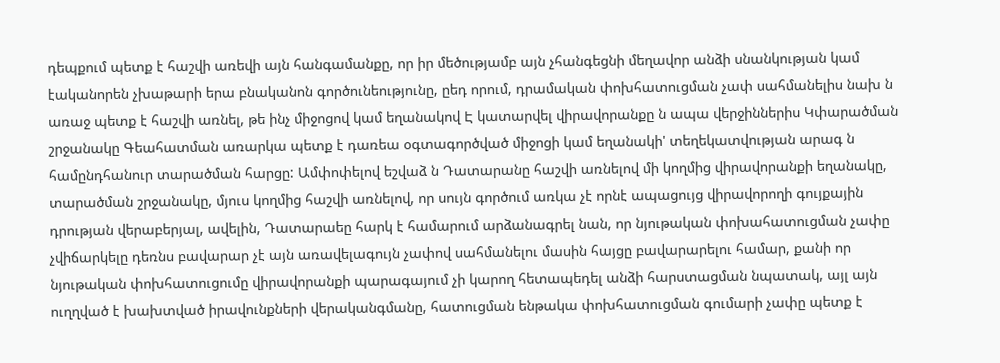դեպքում պետք է հաշվի առեվի այն հանգամանքը, որ իր մեծությամբ այն չհանգեցնի մեղավոր անձի սնանկության կամ էականորեն չխաթարի երա բնականոն գործունեությունը, ըեդ որում, դրամական փոխհատուցման չափ սահմանելիս նախ ն առաջ պետք է հաշվի առնել, թե ինչ միջոցով կամ եղանակով Է կատարվել վիրավորանքը ն ապա վերջիններիս Կփարածման շրջանակը Գեահատման առարկա պետք է դառեա օգտագործված միջոցի կամ եղանակի' տեղեկատվության արագ ն համընդհանուր տարածման հարցը: Ամփոփելով եշվաձ ն Դատարանը հաշվի առնելով մի կողմից վիրավորանքի եղանակը, տարածման շրջանակը, մյուս կողմից հաշվի առնելով, որ սույն գործում առկա չէ որնէ ապացույց վիրավորողի գույքային դրության վերաբերյալ, ավելին, Դատարաեը հարկ է համարում արձանագրել նան, որ նյութական փոխահատուցման չափը չվիճարկելը դեռնս բավարար չէ այն առավելագույն չափով սահմանելու մասին հայցը բավարարելու համար, քանի որ նյութական փոխհատուցումը վիրավորանքի պարագայում չի կարող հետապեդել անձի հարստացման նպատակ, այլ այն ուղղված է խախտված իրավունքների վերականգմանը, հատուցման ենթակա փոխհատուցման գումարի չափը պետք է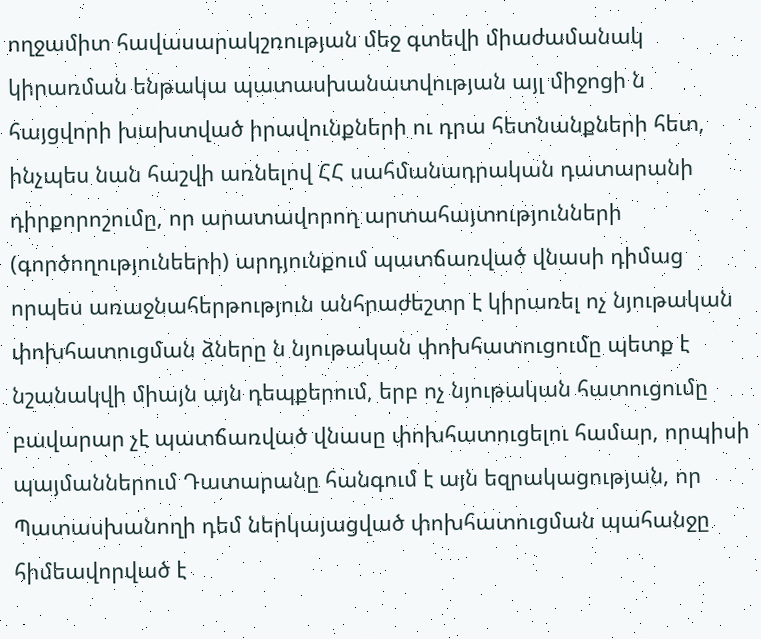ողջամիտ հավասարակշռության մեջ գտեվի միաժամանակ կիրառման ենթակա պատասխանատվության այլ միջոցի ն հայցվորի խախտված իրավունքների ու դրա հետնանքների հետ, ինչպես նան հաշվի առնելով ՀՀ սահմանադրական դատարանի դիրքորոշումը, որ արատավորող արտահայտությունների (գործողությունեերի) արդյունքում պատճառված վնասի դիմաց որպես առաջնահերթություն անհրաժեշտր է կիրառել ոչ նյութական փոխհատուցման ձները ն նյութական փոխհատուցումը պետք է նշանակվի միայն այն դեպքերում, երբ ոչ նյութական հատուցումը բավարար չէ պատճառված վնասը փոխհատուցելու համար, որպիսի պայմաններում Դատարանը հանգում է այն եզրակացության, որ Պատասխանողի դեմ ներկայացված փոխհատուցման պահանջը հիմեավորված է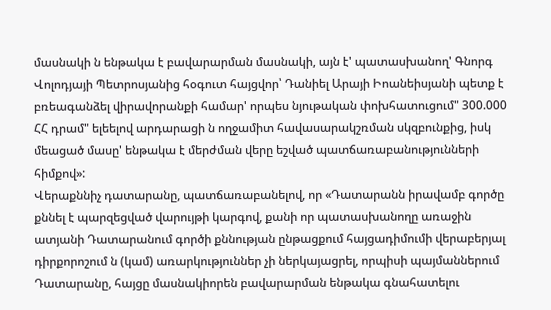մասնակի ն ենթակա է բավարարման մասնակի, այն է' պատասխանող' Գնորգ Վոլոդյայի Պետրոսյանից հօգուտ հայցվոր՝ Դանիել Արայի Իոանեիսյանի պետք է բռեագանձել վիրավորանքի համար' որպես նյութական փոխհատուցում" 300.000 ՀՀ դրամ" ելեելով արդարացի ն ողջամիտ հավասարակշռման սկզբունքից, իսկ մեացած մասը' ենթակա է մերժման վերը եշված պատճառաբանությունների հիմքով»:
Վերաքննիչ դատարանը, պատճառաբանելով, որ «Դատարանն իրավամբ գործը քննել է պարզեցված վարույթի կարգով, քանի որ պատասխանողը առաջին ատյանի Դատարանում գործի քննության ընթացքում հայցադիմումի վերաբերյալ դիրքորոշում ն (կամ) առարկություններ չի ներկայացրել, որպիսի պայմաններում Դատարանը, հայցը մասնակիորեն բավարարման ենթակա գնահատելու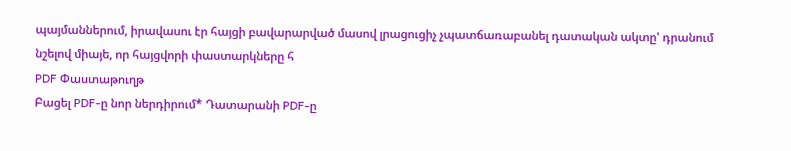պայմաններում, իրավասու էր հայցի բավարարված մասով լրացուցիչ չպատճառաբանել դատական ակտը' դրանում նշելով միայե, որ հայցվորի փաստարկները հ
PDF Փաստաթուղթ
Բացել PDF-ը նոր ներդիրում* Դատարանի PDF-ը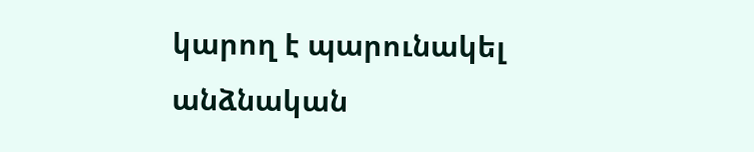կարող է պարունակել անձնական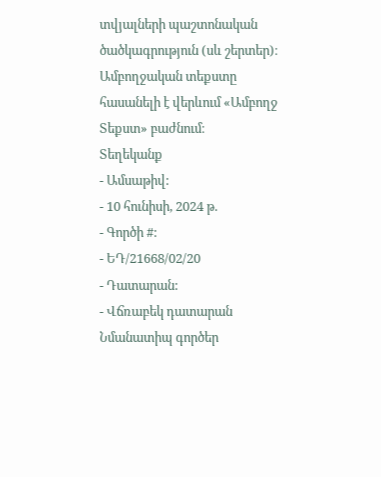տվյալների պաշտոնական ծածկագրություն (սև շերտեր)։ Ամբողջական տեքստը հասանելի է վերևում «Ամբողջ Տեքստ» բաժնում։
Տեղեկանք
- Ամսաթիվ:
- 10 հունիսի, 2024 թ.
- Գործի #:
- ԵԴ/21668/02/20
- Դատարան:
- Վճռաբեկ դատարան
Նմանատիպ գործեր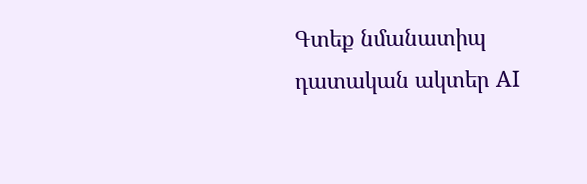Գտեք նմանատիպ դատական ակտեր AI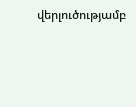վերլուծությամբ